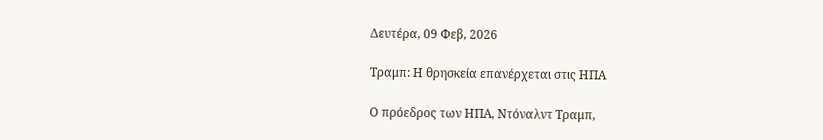Δευτέρα, 09 Φεβ, 2026

Τραμπ: Η θρησκεία επανέρχεται στις ΗΠΑ

Ο πρόεδρος των ΗΠΑ, Ντόναλντ Τραμπ,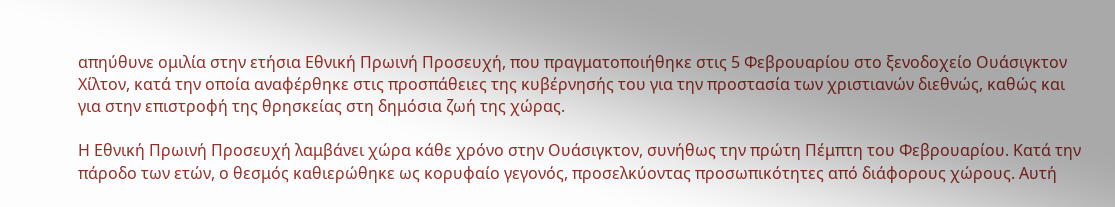απηύθυνε ομιλία στην ετήσια Εθνική Πρωινή Προσευχή, που πραγματοποιήθηκε στις 5 Φεβρουαρίου στο ξενοδοχείο Ουάσιγκτον Χίλτον, κατά την οποία αναφέρθηκε στις προσπάθειες της κυβέρνησής του για την προστασία των χριστιανών διεθνώς, καθώς και για στην επιστροφή της θρησκείας στη δημόσια ζωή της χώρας.

Η Εθνική Πρωινή Προσευχή λαμβάνει χώρα κάθε χρόνο στην Ουάσιγκτον, συνήθως την πρώτη Πέμπτη του Φεβρουαρίου. Κατά την πάροδο των ετών, ο θεσμός καθιερώθηκε ως κορυφαίο γεγονός, προσελκύοντας προσωπικότητες από διάφορους χώρους. Αυτή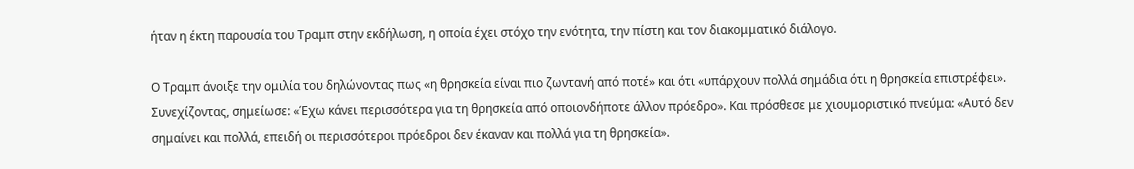ήταν η έκτη παρουσία του Τραμπ στην εκδήλωση, η οποία έχει στόχο την ενότητα, την πίστη και τον διακομματικό διάλογο.

Ο Τραμπ άνοιξε την ομιλία του δηλώνοντας πως «η θρησκεία είναι πιο ζωντανή από ποτέ» και ότι «υπάρχουν πολλά σημάδια ότι η θρησκεία επιστρέφει». Συνεχίζοντας, σημείωσε: «Έχω κάνει περισσότερα για τη θρησκεία από οποιονδήποτε άλλον πρόεδρο». Και πρόσθεσε με χιουμοριστικό πνεύμα: «Αυτό δεν σημαίνει και πολλά, επειδή οι περισσότεροι πρόεδροι δεν έκαναν και πολλά για τη θρησκεία».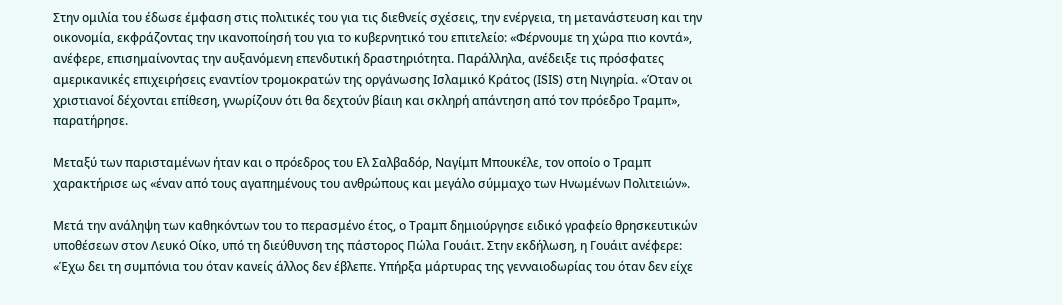Στην ομιλία του έδωσε έμφαση στις πολιτικές του για τις διεθνείς σχέσεις, την ενέργεια, τη μετανάστευση και την οικονομία, εκφράζοντας την ικανοποίησή του για το κυβερνητικό του επιτελείο: «Φέρνουμε τη χώρα πιο κοντά», ανέφερε, επισημαίνοντας την αυξανόμενη επενδυτική δραστηριότητα. Παράλληλα, ανέδειξε τις πρόσφατες αμερικανικές επιχειρήσεις εναντίον τρομοκρατών της οργάνωσης Ισλαμικό Κράτος (ISIS) στη Νιγηρία. «Όταν οι χριστιανοί δέχονται επίθεση, γνωρίζουν ότι θα δεχτούν βίαιη και σκληρή απάντηση από τον πρόεδρο Τραμπ», παρατήρησε.

Μεταξύ των παρισταμένων ήταν και ο πρόεδρος του Ελ Σαλβαδόρ, Ναγίμπ Μπουκέλε, τον οποίο ο Τραμπ χαρακτήρισε ως «έναν από τους αγαπημένους του ανθρώπους και μεγάλο σύμμαχο των Ηνωμένων Πολιτειών».

Μετά την ανάληψη των καθηκόντων του το περασμένο έτος, ο Τραμπ δημιούργησε ειδικό γραφείο θρησκευτικών υποθέσεων στον Λευκό Οίκο, υπό τη διεύθυνση της πάστορος Πώλα Γουάιτ. Στην εκδήλωση, η Γουάιτ ανέφερε: «Έχω δει τη συμπόνια του όταν κανείς άλλος δεν έβλεπε. Υπήρξα μάρτυρας της γενναιοδωρίας του όταν δεν είχε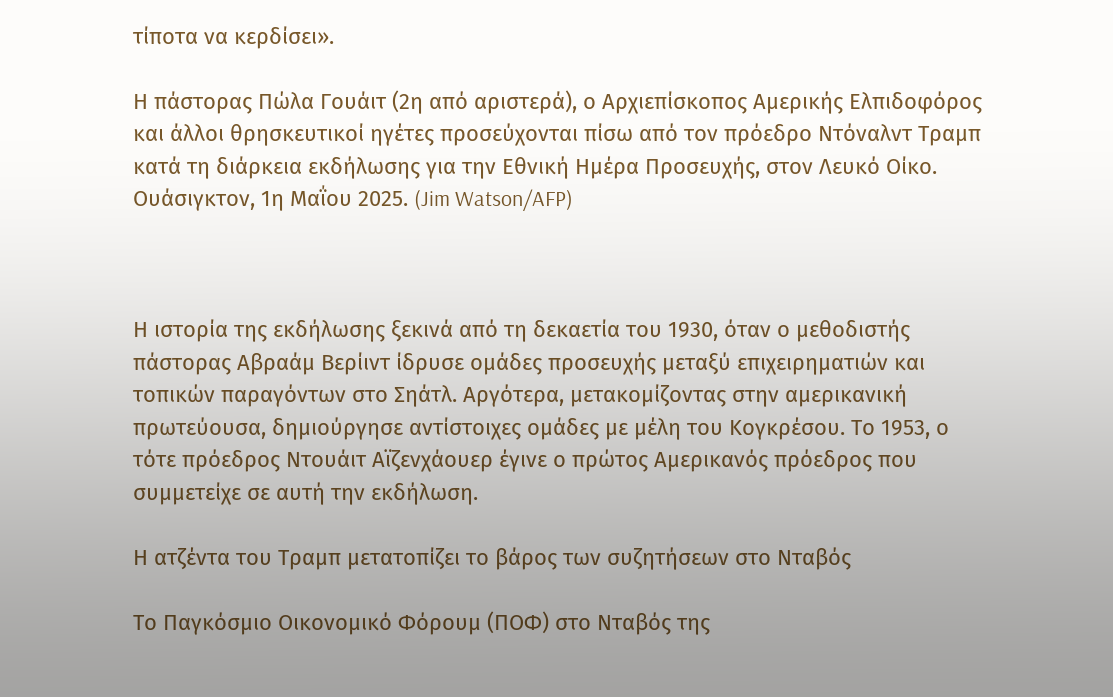τίποτα να κερδίσει».

Η πάστορας Πώλα Γουάιτ (2η από αριστερά), ο Αρχιεπίσκοπος Αμερικής Ελπιδοφόρος και άλλοι θρησκευτικοί ηγέτες προσεύχονται πίσω από τον πρόεδρο Ντόναλντ Τραμπ κατά τη διάρκεια εκδήλωσης για την Εθνική Ημέρα Προσευχής, στον Λευκό Οίκο. Ουάσιγκτον, 1η Μαΐου 2025. (Jim Watson/AFP)



Η ιστορία της εκδήλωσης ξεκινά από τη δεκαετία του 1930, όταν ο μεθοδιστής πάστορας Αβραάμ Βερίιντ ίδρυσε ομάδες προσευχής μεταξύ επιχειρηματιών και τοπικών παραγόντων στο Σηάτλ. Αργότερα, μετακομίζοντας στην αμερικανική πρωτεύουσα, δημιούργησε αντίστοιχες ομάδες με μέλη του Κογκρέσου. Το 1953, ο τότε πρόεδρος Ντουάιτ Αϊζενχάουερ έγινε ο πρώτος Αμερικανός πρόεδρος που συμμετείχε σε αυτή την εκδήλωση.

Η ατζέντα του Τραμπ μετατοπίζει το βάρος των συζητήσεων στο Νταβός

Το Παγκόσμιο Οικονομικό Φόρουμ (ΠΟΦ) στο Νταβός της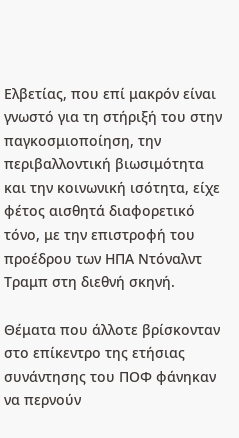Ελβετίας, που επί μακρόν είναι γνωστό για τη στήριξή του στην παγκοσμιοποίηση, την περιβαλλοντική βιωσιμότητα και την κοινωνική ισότητα, είχε φέτος αισθητά διαφορετικό τόνο, με την επιστροφή του προέδρου των ΗΠΑ Ντόναλντ Τραμπ στη διεθνή σκηνή.

Θέματα που άλλοτε βρίσκονταν στο επίκεντρο της ετήσιας συνάντησης του ΠΟΦ φάνηκαν να περνούν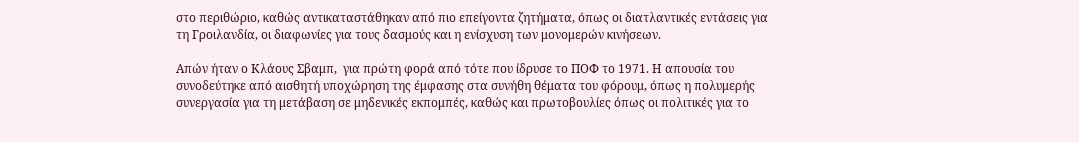στο περιθώριο, καθώς αντικαταστάθηκαν από πιο επείγοντα ζητήματα, όπως οι διατλαντικές εντάσεις για τη Γροιλανδία, οι διαφωνίες για τους δασμούς και η ενίσχυση των μονομερών κινήσεων.

Απών ήταν ο Κλάους Σβαμπ,  για πρώτη φορά από τότε που ίδρυσε το ΠΟΦ το 1971. Η απουσία του συνοδεύτηκε από αισθητή υποχώρηση της έμφασης στα συνήθη θέματα του φόρουμ, όπως η πολυμερής συνεργασία για τη μετάβαση σε μηδενικές εκπομπές, καθώς και πρωτοβουλίες όπως οι πολιτικές για το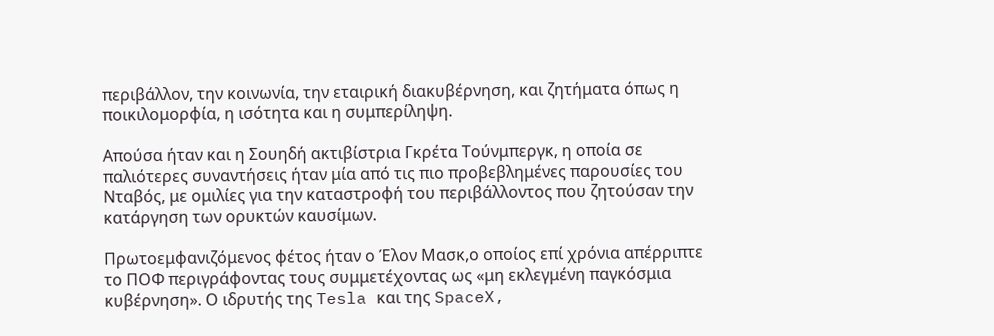περιβάλλον, την κοινωνία, την εταιρική διακυβέρνηση, και ζητήματα όπως η ποικιλομορφία, η ισότητα και η συμπερίληψη.

Απούσα ήταν και η Σουηδή ακτιβίστρια Γκρέτα Τούνμπεργκ, η οποία σε παλιότερες συναντήσεις ήταν μία από τις πιο προβεβλημένες παρουσίες του Νταβός, με ομιλίες για την καταστροφή του περιβάλλοντος που ζητούσαν την κατάργηση των ορυκτών καυσίμων.

Πρωτοεμφανιζόμενος φέτος ήταν ο Έλον Μασκ,ο οποίος επί χρόνια απέρριπτε το ΠΟΦ περιγράφοντας τους συμμετέχοντας ως «μη εκλεγμένη παγκόσμια κυβέρνηση». Ο ιδρυτής της Tesla και της SpaceX,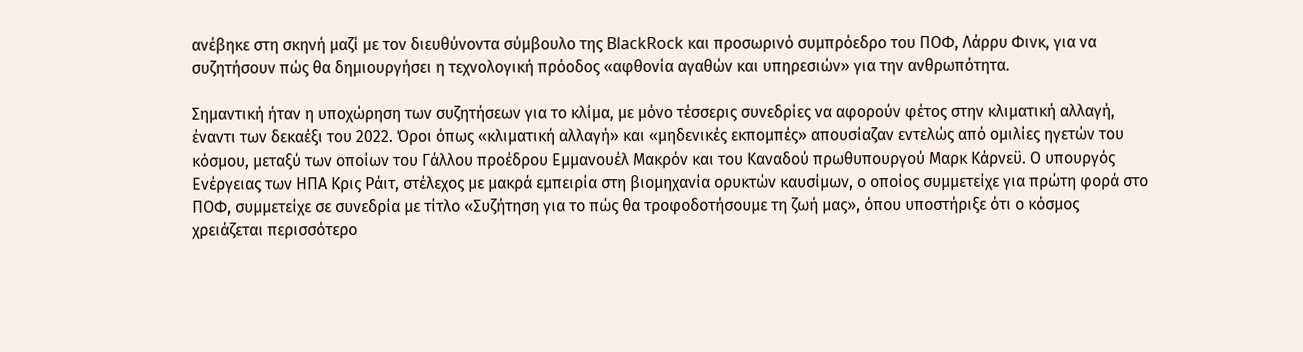ανέβηκε στη σκηνή μαζί με τον διευθύνοντα σύμβουλο της BlackRock και προσωρινό συμπρόεδρο του ΠΟΦ, Λάρρυ Φινκ, για να συζητήσουν πώς θα δημιουργήσει η τεχνολογική πρόοδος «αφθονία αγαθών και υπηρεσιών» για την ανθρωπότητα.

Σημαντική ήταν η υποχώρηση των συζητήσεων για το κλίμα, με μόνο τέσσερις συνεδρίες να αφορούν φέτος στην κλιματική αλλαγή, έναντι των δεκαέξι του 2022. Όροι όπως «κλιματική αλλαγή» και «μηδενικές εκπομπές» απουσίαζαν εντελώς από ομιλίες ηγετών του κόσμου, μεταξύ των οποίων του Γάλλου προέδρου Εμμανουέλ Μακρόν και του Καναδού πρωθυπουργού Μαρκ Κάρνεϋ. Ο υπουργός Ενέργειας των ΗΠΑ Κρις Ράιτ, στέλεχος με μακρά εμπειρία στη βιομηχανία ορυκτών καυσίμων, ο οποίος συμμετείχε για πρώτη φορά στο ΠΟΦ, συμμετείχε σε συνεδρία με τίτλο «Συζήτηση για το πώς θα τροφοδοτήσουμε τη ζωή μας», όπου υποστήριξε ότι ο κόσμος χρειάζεται περισσότερο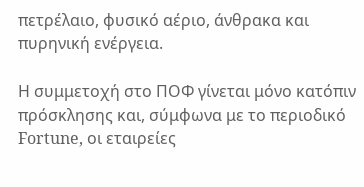πετρέλαιο, φυσικό αέριο, άνθρακα και πυρηνική ενέργεια.

Η συμμετοχή στο ΠΟΦ γίνεται μόνο κατόπιν πρόσκλησης και, σύμφωνα με το περιοδικό Fortune, οι εταιρείες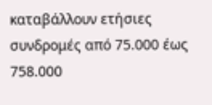καταβάλλουν ετήσιες συνδρομές από 75.000 έως 758.000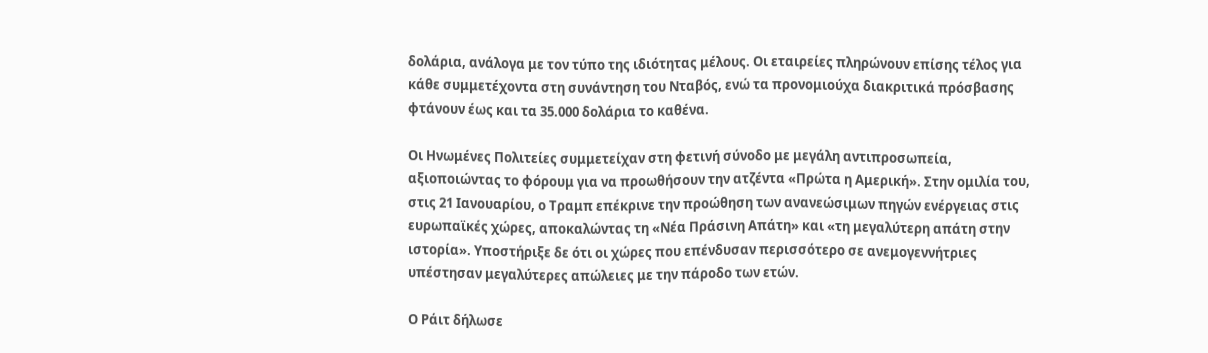δολάρια, ανάλογα με τον τύπο της ιδιότητας μέλους. Οι εταιρείες πληρώνουν επίσης τέλος για κάθε συμμετέχοντα στη συνάντηση του Νταβός, ενώ τα προνομιούχα διακριτικά πρόσβασης φτάνουν έως και τα 35.000 δολάρια το καθένα.

Οι Ηνωμένες Πολιτείες συμμετείχαν στη φετινή σύνοδο με μεγάλη αντιπροσωπεία, αξιοποιώντας το φόρουμ για να προωθήσουν την ατζέντα «Πρώτα η Αμερική». Στην ομιλία του, στις 21 Ιανουαρίου, ο Τραμπ επέκρινε την προώθηση των ανανεώσιμων πηγών ενέργειας στις ευρωπαϊκές χώρες, αποκαλώντας τη «Νέα Πράσινη Απάτη» και «τη μεγαλύτερη απάτη στην ιστορία». Υποστήριξε δε ότι οι χώρες που επένδυσαν περισσότερο σε ανεμογεννήτριες υπέστησαν μεγαλύτερες απώλειες με την πάροδο των ετών.

Ο Ράιτ δήλωσε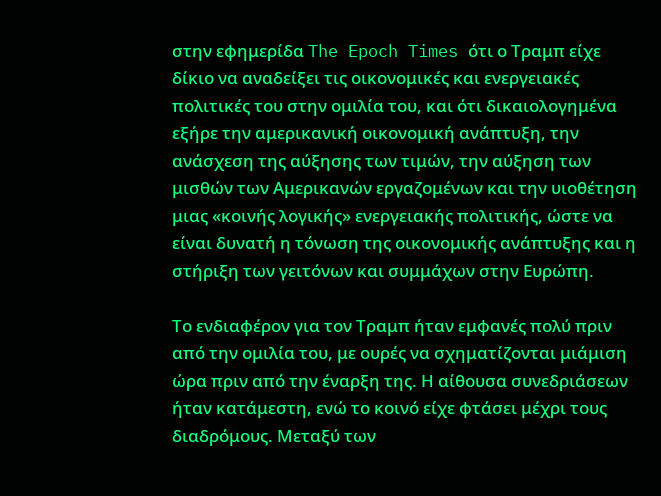στην εφημερίδα The Epoch Times ότι ο Τραμπ είχε δίκιο να αναδείξει τις οικονομικές και ενεργειακές πολιτικές του στην ομιλία του, και ότι δικαιολογημένα εξήρε την αμερικανική οικονομική ανάπτυξη, την ανάσχεση της αύξησης των τιμών, την αύξηση των μισθών των Αμερικανών εργαζομένων και την υιοθέτηση μιας «κοινής λογικής» ενεργειακής πολιτικής, ώστε να είναι δυνατή η τόνωση της οικονομικής ανάπτυξης και η στήριξη των γειτόνων και συμμάχων στην Ευρώπη.

Το ενδιαφέρον για τον Τραμπ ήταν εμφανές πολύ πριν από την ομιλία του, με ουρές να σχηματίζονται μιάμιση ώρα πριν από την έναρξη της. Η αίθουσα συνεδριάσεων ήταν κατάμεστη, ενώ το κοινό είχε φτάσει μέχρι τους διαδρόμους. Μεταξύ των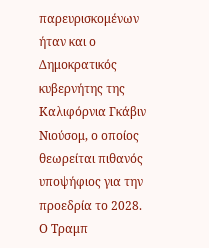παρευρισκομένων ήταν και ο Δημοκρατικός κυβερνήτης της Καλιφόρνια Γκάβιν Νιούσομ, ο οποίος θεωρείται πιθανός υποψήφιος για την προεδρία το 2028. Ο Τραμπ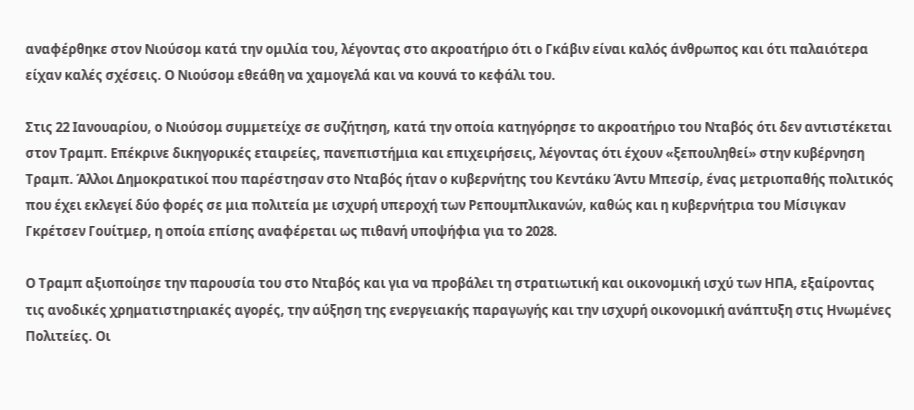αναφέρθηκε στον Νιούσομ κατά την ομιλία του, λέγοντας στο ακροατήριο ότι ο Γκάβιν είναι καλός άνθρωπος και ότι παλαιότερα είχαν καλές σχέσεις. Ο Νιούσομ εθεάθη να χαμογελά και να κουνά το κεφάλι του.

Στις 22 Ιανουαρίου, ο Νιούσομ συμμετείχε σε συζήτηση, κατά την οποία κατηγόρησε το ακροατήριο του Νταβός ότι δεν αντιστέκεται στον Τραμπ. Επέκρινε δικηγορικές εταιρείες, πανεπιστήμια και επιχειρήσεις, λέγοντας ότι έχουν «ξεπουληθεί» στην κυβέρνηση Τραμπ. Άλλοι Δημοκρατικοί που παρέστησαν στο Νταβός ήταν ο κυβερνήτης του Κεντάκυ Άντυ Μπεσίρ, ένας μετριοπαθής πολιτικός που έχει εκλεγεί δύο φορές σε μια πολιτεία με ισχυρή υπεροχή των Ρεπουμπλικανών, καθώς και η κυβερνήτρια του Μίσιγκαν Γκρέτσεν Γουίτμερ, η οποία επίσης αναφέρεται ως πιθανή υποψήφια για το 2028.

Ο Τραμπ αξιοποίησε την παρουσία του στο Νταβός και για να προβάλει τη στρατιωτική και οικονομική ισχύ των ΗΠΑ, εξαίροντας τις ανοδικές χρηματιστηριακές αγορές, την αύξηση της ενεργειακής παραγωγής και την ισχυρή οικονομική ανάπτυξη στις Ηνωμένες Πολιτείες. Οι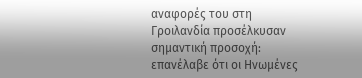αναφορές του στη Γροιλανδία προσέλκυσαν σημαντική προσοχή: επανέλαβε ότι οι Ηνωμένες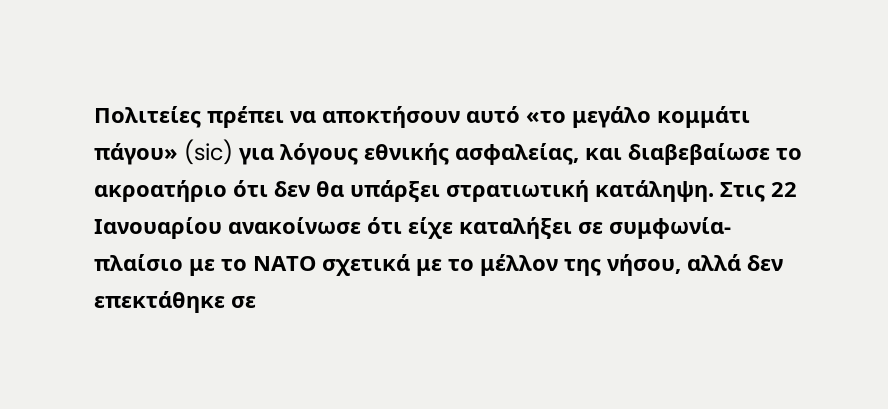Πολιτείες πρέπει να αποκτήσουν αυτό «το μεγάλο κομμάτι πάγου» (sic) για λόγους εθνικής ασφαλείας, και διαβεβαίωσε το ακροατήριο ότι δεν θα υπάρξει στρατιωτική κατάληψη. Στις 22 Ιανουαρίου ανακοίνωσε ότι είχε καταλήξει σε συμφωνία-πλαίσιο με το ΝΑΤΟ σχετικά με το μέλλον της νήσου, αλλά δεν επεκτάθηκε σε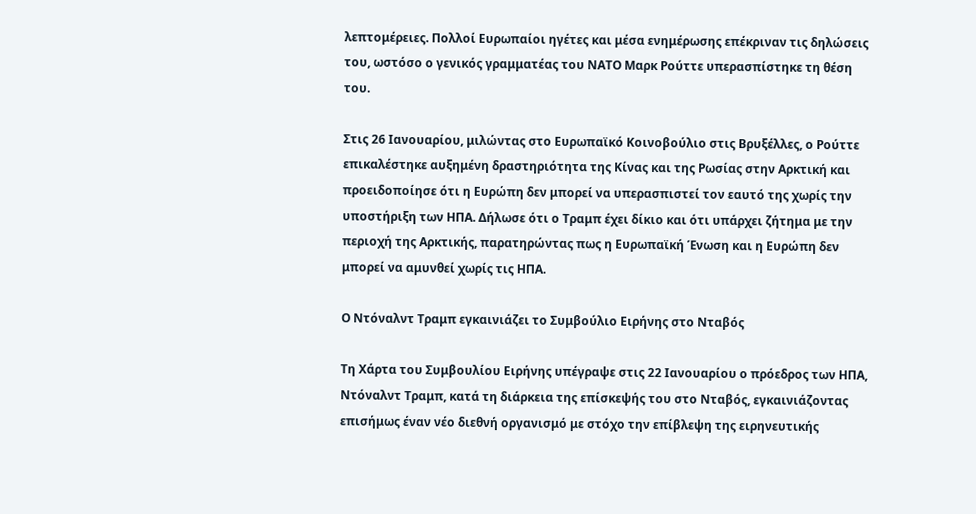λεπτομέρειες. Πολλοί Ευρωπαίοι ηγέτες και μέσα ενημέρωσης επέκριναν τις δηλώσεις του, ωστόσο ο γενικός γραμματέας του ΝΑΤΟ Μαρκ Ρούττε υπερασπίστηκε τη θέση του.

Στις 26 Ιανουαρίου, μιλώντας στο Ευρωπαϊκό Κοινοβούλιο στις Βρυξέλλες, ο Ρούττε επικαλέστηκε αυξημένη δραστηριότητα της Κίνας και της Ρωσίας στην Αρκτική και προειδοποίησε ότι η Ευρώπη δεν μπορεί να υπερασπιστεί τον εαυτό της χωρίς την υποστήριξη των ΗΠΑ. Δήλωσε ότι ο Τραμπ έχει δίκιο και ότι υπάρχει ζήτημα με την περιοχή της Αρκτικής, παρατηρώντας πως η Ευρωπαϊκή Ένωση και η Ευρώπη δεν μπορεί να αμυνθεί χωρίς τις ΗΠΑ.

Ο Ντόναλντ Τραμπ εγκαινιάζει το Συμβούλιο Ειρήνης στο Νταβός

Τη Χάρτα του Συμβουλίου Ειρήνης υπέγραψε στις 22 Ιανουαρίου ο πρόεδρος των ΗΠΑ, Ντόναλντ Τραμπ, κατά τη διάρκεια της επίσκεψής του στο Νταβός, εγκαινιάζοντας επισήμως έναν νέο διεθνή οργανισμό με στόχο την επίβλεψη της ειρηνευτικής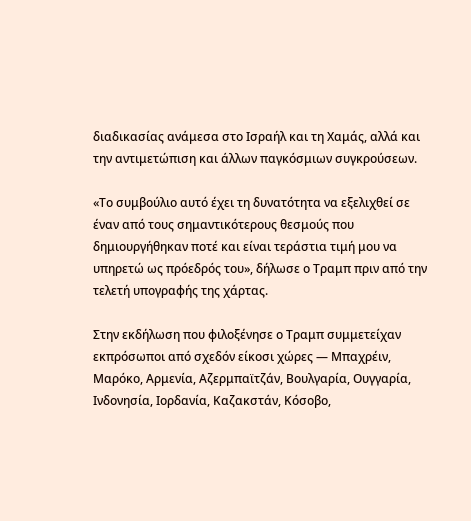διαδικασίας ανάμεσα στο Ισραήλ και τη Χαμάς, αλλά και την αντιμετώπιση και άλλων παγκόσμιων συγκρούσεων.

«Το συμβούλιο αυτό έχει τη δυνατότητα να εξελιχθεί σε έναν από τους σημαντικότερους θεσμούς που δημιουργήθηκαν ποτέ και είναι τεράστια τιμή μου να υπηρετώ ως πρόεδρός του», δήλωσε ο Τραμπ πριν από την τελετή υπογραφής της χάρτας.

Στην εκδήλωση που φιλοξένησε ο Τραμπ συμμετείχαν εκπρόσωποι από σχεδόν είκοσι χώρες — Μπαχρέιν, Μαρόκο, Αρμενία, Αζερμπαϊτζάν, Βουλγαρία, Ουγγαρία, Ινδονησία, Ιορδανία, Καζακστάν, Κόσοβο,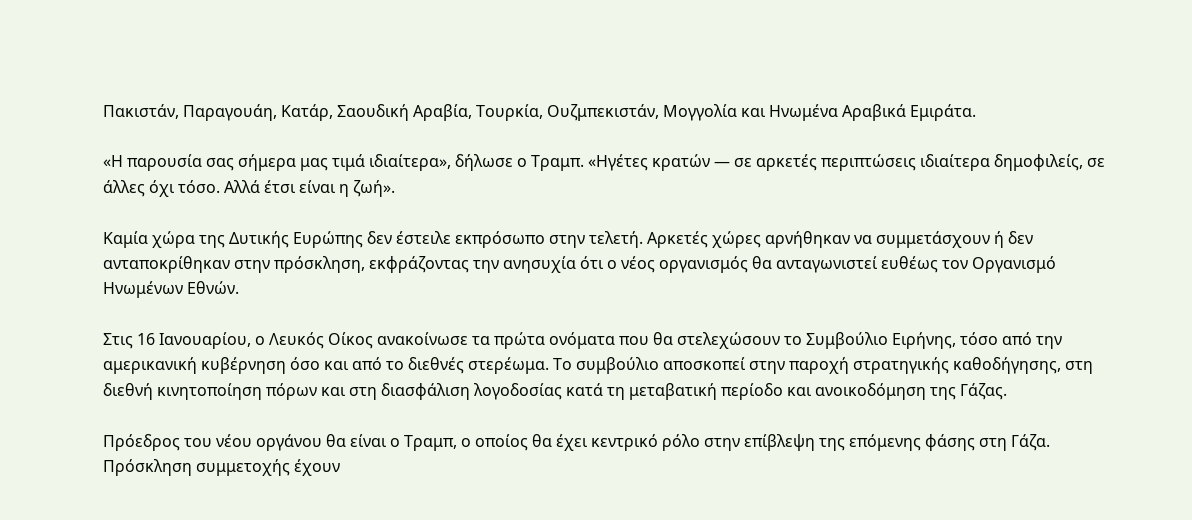Πακιστάν, Παραγουάη, Κατάρ, Σαουδική Αραβία, Τουρκία, Ουζμπεκιστάν, Μογγολία και Ηνωμένα Αραβικά Εμιράτα.

«Η παρουσία σας σήμερα μας τιμά ιδιαίτερα», δήλωσε ο Τραμπ. «Ηγέτες κρατών — σε αρκετές περιπτώσεις ιδιαίτερα δημοφιλείς, σε άλλες όχι τόσο. Αλλά έτσι είναι η ζωή».

Καμία χώρα της Δυτικής Ευρώπης δεν έστειλε εκπρόσωπο στην τελετή. Αρκετές χώρες αρνήθηκαν να συμμετάσχουν ή δεν ανταποκρίθηκαν στην πρόσκληση, εκφράζοντας την ανησυχία ότι ο νέος οργανισμός θα ανταγωνιστεί ευθέως τον Οργανισμό Ηνωμένων Εθνών.

Στις 16 Ιανουαρίου, ο Λευκός Οίκος ανακοίνωσε τα πρώτα ονόματα που θα στελεχώσουν το Συμβούλιο Ειρήνης, τόσο από την αμερικανική κυβέρνηση όσο και από το διεθνές στερέωμα. Το συμβούλιο αποσκοπεί στην παροχή στρατηγικής καθοδήγησης, στη διεθνή κινητοποίηση πόρων και στη διασφάλιση λογοδοσίας κατά τη μεταβατική περίοδο και ανοικοδόμηση της Γάζας.

Πρόεδρος του νέου οργάνου θα είναι ο Τραμπ, ο οποίος θα έχει κεντρικό ρόλο στην επίβλεψη της επόμενης φάσης στη Γάζα. Πρόσκληση συμμετοχής έχουν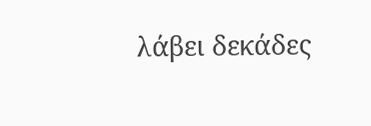λάβει δεκάδες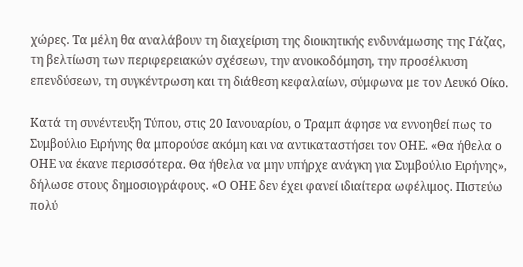χώρες. Τα μέλη θα αναλάβουν τη διαχείριση της διοικητικής ενδυνάμωσης της Γάζας, τη βελτίωση των περιφερειακών σχέσεων, την ανοικοδόμηση, την προσέλκυση επενδύσεων, τη συγκέντρωση και τη διάθεση κεφαλαίων, σύμφωνα με τον Λευκό Οίκο.

Κατά τη συνέντευξη Τύπου, στις 20 Ιανουαρίου, ο Τραμπ άφησε να εννοηθεί πως το Συμβούλιο Ειρήνης θα μπορούσε ακόμη και να αντικαταστήσει τον ΟΗΕ. «Θα ήθελα ο ΟΗΕ να έκανε περισσότερα. Θα ήθελα να μην υπήρχε ανάγκη για Συμβούλιο Ειρήνης», δήλωσε στους δημοσιογράφους. «Ο ΟΗΕ δεν έχει φανεί ιδιαίτερα ωφέλιμος. Πιστεύω πολύ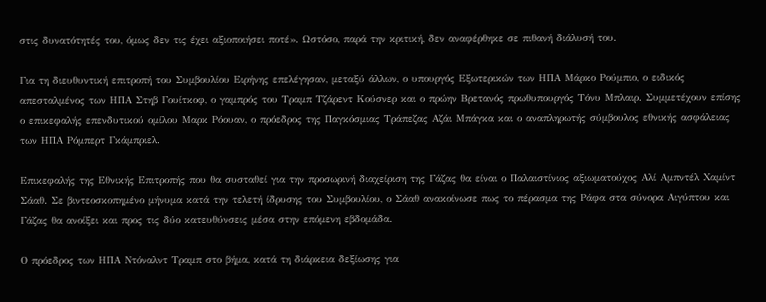στις δυνατότητές του, όμως δεν τις έχει αξιοποιήσει ποτέ». Ωστόσο, παρά την κριτική, δεν αναφέρθηκε σε πιθανή διάλυσή του.

Για τη διευθυντική επιτροπή του Συμβουλίου Ειρήνης επελέγησαν, μεταξύ άλλων, ο υπουργός Εξωτερικών των ΗΠΑ Μάρκο Ρούμπιο, ο ειδικός απεσταλμένος των ΗΠΑ Στηβ Γουίτκοφ, ο γαμπρός του Τραμπ Τζάρεντ Κούσνερ και ο πρώην Βρετανός πρωθυπουργός Τόνυ Μπλαιρ. Συμμετέχουν επίσης ο επικεφαλής επενδυτικού ομίλου Μαρκ Ρόουαν, ο πρόεδρος της Παγκόσμιας Τράπεζας Αζάι Μπάγκα και ο αναπληρωτής σύμβουλος εθνικής ασφάλειας των ΗΠΑ Ρόμπερτ Γκάμπριελ.

Επικεφαλής της Εθνικής Επιτροπής που θα συσταθεί για την προσωρινή διαχείριση της Γάζας θα είναι ο Παλαιστίνιος αξιωματούχος Αλί Αμπντέλ Χαμίντ Σάαθ. Σε βιντεοσκοπημένο μήνυμα κατά την τελετή ίδρυσης του Συμβουλίου, ο Σάαθ ανακοίνωσε πως το πέρασμα της Ράφα στα σύνορα Αιγύπτου και Γάζας θα ανοίξει και προς τις δύο κατευθύνσεις μέσα στην επόμενη εβδομάδα.

Ο πρόεδρος των ΗΠΑ Ντόναλντ Τραμπ στο βήμα, κατά τη διάρκεια δεξίωσης για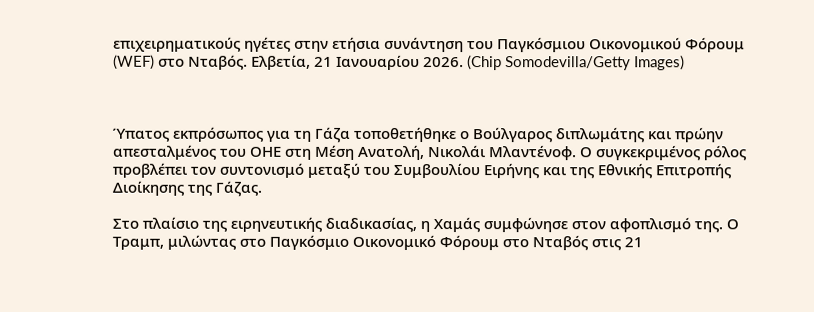επιχειρηματικούς ηγέτες στην ετήσια συνάντηση του Παγκόσμιου Οικονομικού Φόρουμ (WEF) στο Νταβός. Ελβετία, 21 Ιανουαρίου 2026. (Chip Somodevilla/Getty Images)



Ύπατος εκπρόσωπος για τη Γάζα τοποθετήθηκε ο Βούλγαρος διπλωμάτης και πρώην απεσταλμένος του ΟΗΕ στη Μέση Ανατολή, Νικολάι Μλαντένοφ. Ο συγκεκριμένος ρόλος προβλέπει τον συντονισμό μεταξύ του Συμβουλίου Ειρήνης και της Εθνικής Επιτροπής Διοίκησης της Γάζας.

Στο πλαίσιο της ειρηνευτικής διαδικασίας, η Χαμάς συμφώνησε στον αφοπλισμό της. Ο Τραμπ, μιλώντας στο Παγκόσμιο Οικονομικό Φόρουμ στο Νταβός στις 21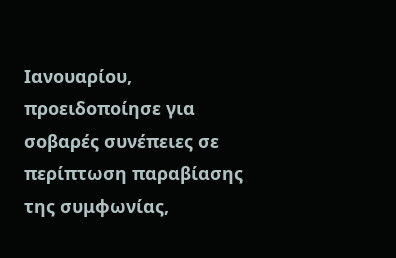Ιανουαρίου, προειδοποίησε για σοβαρές συνέπειες σε περίπτωση παραβίασης της συμφωνίας,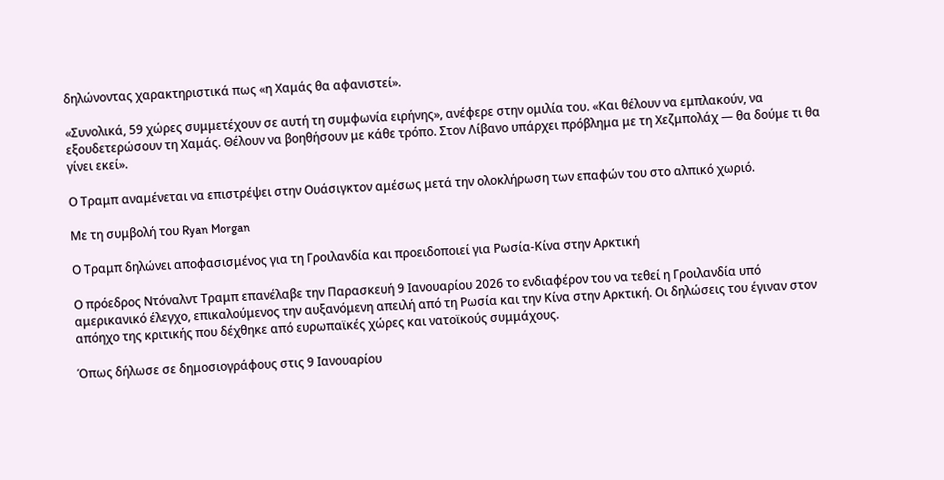δηλώνοντας χαρακτηριστικά πως «η Χαμάς θα αφανιστεί».

«Συνολικά, 59 χώρες συμμετέχουν σε αυτή τη συμφωνία ειρήνης», ανέφερε στην ομιλία του. «Και θέλουν να εμπλακούν, να εξουδετερώσουν τη Χαμάς. Θέλουν να βοηθήσουν με κάθε τρόπο. Στον Λίβανο υπάρχει πρόβλημα με τη Χεζμπολάχ — θα δούμε τι θα γίνει εκεί».

Ο Τραμπ αναμένεται να επιστρέψει στην Ουάσιγκτον αμέσως μετά την ολοκλήρωση των επαφών του στο αλπικό χωριό.

Με τη συμβολή του Ryan Morgan

Ο Τραμπ δηλώνει αποφασισμένος για τη Γροιλανδία και προειδοποιεί για Ρωσία-Κίνα στην Αρκτική

Ο πρόεδρος Ντόναλντ Τραμπ επανέλαβε την Παρασκευή 9 Ιανουαρίου 2026 το ενδιαφέρον του να τεθεί η Γροιλανδία υπό αμερικανικό έλεγχο, επικαλούμενος την αυξανόμενη απειλή από τη Ρωσία και την Κίνα στην Αρκτική. Οι δηλώσεις του έγιναν στον απόηχο της κριτικής που δέχθηκε από ευρωπαϊκές χώρες και νατοϊκούς συμμάχους.

Όπως δήλωσε σε δημοσιογράφους στις 9 Ιανουαρίου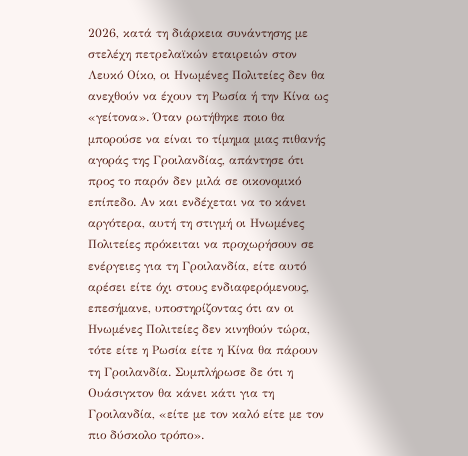2026, κατά τη διάρκεια συνάντησης με στελέχη πετρελαϊκών εταιρειών στον Λευκό Οίκο, οι Ηνωμένες Πολιτείες δεν θα ανεχθούν να έχουν τη Ρωσία ή την Κίνα ως «γείτονα». Όταν ρωτήθηκε ποιο θα μπορούσε να είναι το τίμημα μιας πιθανής αγοράς της Γροιλανδίας, απάντησε ότι προς το παρόν δεν μιλά σε οικονομικό επίπεδο. Αν και ενδέχεται να το κάνει αργότερα, αυτή τη στιγμή οι Ηνωμένες Πολιτείες πρόκειται να προχωρήσουν σε ενέργειες για τη Γροιλανδία, είτε αυτό αρέσει είτε όχι στους ενδιαφερόμενους, επεσήμανε, υποστηρίζοντας ότι αν οι Ηνωμένες Πολιτείες δεν κινηθούν τώρα, τότε είτε η Ρωσία είτε η Κίνα θα πάρουν τη Γροιλανδία. Συμπλήρωσε δε ότι η Ουάσιγκτον θα κάνει κάτι για τη Γροιλανδία, «είτε με τον καλό είτε με τον πιο δύσκολο τρόπο».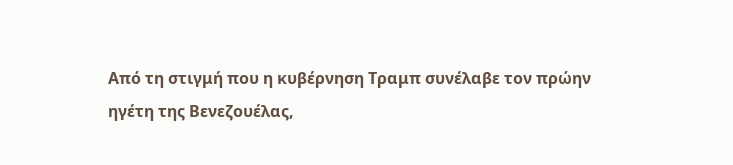Από τη στιγμή που η κυβέρνηση Τραμπ συνέλαβε τον πρώην ηγέτη της Βενεζουέλας,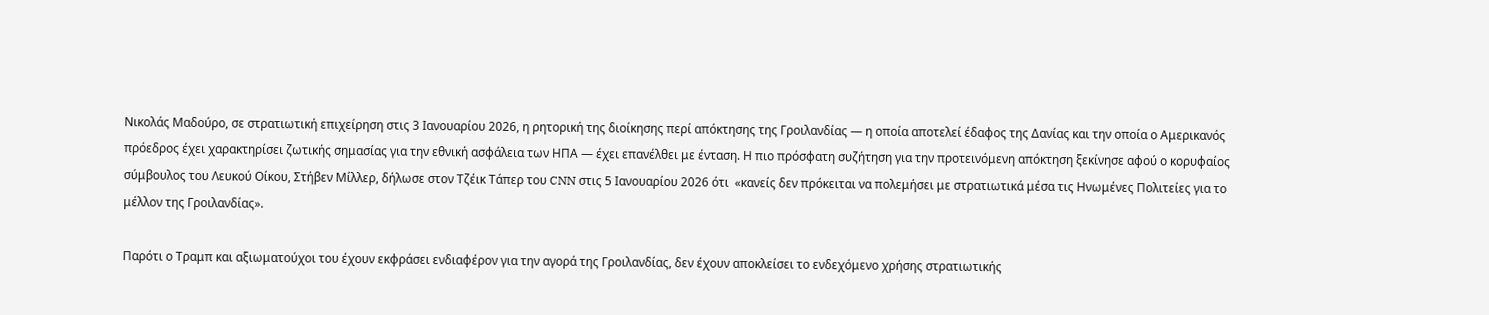Νικολάς Μαδούρο, σε στρατιωτική επιχείρηση στις 3 Ιανουαρίου 2026, η ρητορική της διοίκησης περί απόκτησης της Γροιλανδίας — η οποία αποτελεί έδαφος της Δανίας και την οποία ο Αμερικανός πρόεδρος έχει χαρακτηρίσει ζωτικής σημασίας για την εθνική ασφάλεια των ΗΠΑ — έχει επανέλθει με ένταση. Η πιο πρόσφατη συζήτηση για την προτεινόμενη απόκτηση ξεκίνησε αφού ο κορυφαίος σύμβουλος του Λευκού Οίκου, Στήβεν Μίλλερ, δήλωσε στον Τζέικ Τάπερ του CNN στις 5 Ιανουαρίου 2026 ότι  «κανείς δεν πρόκειται να πολεμήσει με στρατιωτικά μέσα τις Ηνωμένες Πολιτείες για το μέλλον της Γροιλανδίας».

Παρότι ο Τραμπ και αξιωματούχοι του έχουν εκφράσει ενδιαφέρον για την αγορά της Γροιλανδίας, δεν έχουν αποκλείσει το ενδεχόμενο χρήσης στρατιωτικής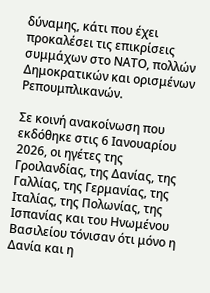δύναμης, κάτι που έχει προκαλέσει τις επικρίσεις συμμάχων στο ΝΑΤΟ, πολλών Δημοκρατικών και ορισμένων Ρεπουμπλικανών.

Σε κοινή ανακοίνωση που εκδόθηκε στις 6 Ιανουαρίου 2026, οι ηγέτες της Γροιλανδίας, της Δανίας, της Γαλλίας, της Γερμανίας, της Ιταλίας, της Πολωνίας, της Ισπανίας και του Ηνωμένου Βασιλείου τόνισαν ότι μόνο η Δανία και η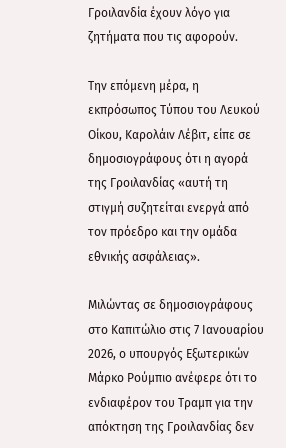Γροιλανδία έχουν λόγο για ζητήματα που τις αφορούν.

Την επόμενη μέρα, η εκπρόσωπος Τύπου του Λευκού Οίκου, Καρολάιν Λέβιτ, είπε σε δημοσιογράφους ότι η αγορά της Γροιλανδίας «αυτή τη στιγμή συζητείται ενεργά από τον πρόεδρο και την ομάδα εθνικής ασφάλειας».

Μιλώντας σε δημοσιογράφους στο Καπιτώλιο στις 7 Ιανουαρίου 2026, ο υπουργός Εξωτερικών Μάρκο Ρούμπιο ανέφερε ότι το ενδιαφέρον του Τραμπ για την απόκτηση της Γροιλανδίας δεν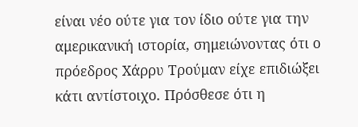είναι νέο ούτε για τον ίδιο ούτε για την αμερικανική ιστορία, σημειώνοντας ότι ο πρόεδρος Χάρρυ Τρούμαν είχε επιδιώξει κάτι αντίστοιχο. Πρόσθεσε ότι η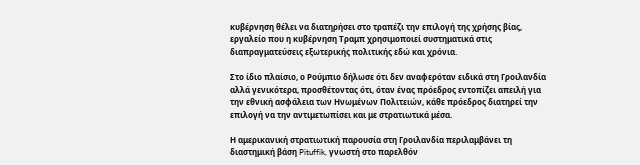κυβέρνηση θέλει να διατηρήσει στο τραπέζι την επιλογή της χρήσης βίας, εργαλείο που η κυβέρνηση Τραμπ χρησιμοποιεί συστηματικά στις διαπραγματεύσεις εξωτερικής πολιτικής εδώ και χρόνια.

Στο ίδιο πλαίσιο, ο Ρούμπιο δήλωσε ότι δεν αναφερόταν ειδικά στη Γροιλανδία αλλά γενικότερα, προσθέτοντας ότι, όταν ένας πρόεδρος εντοπίζει απειλή για την εθνική ασφάλεια των Ηνωμένων Πολιτειών, κάθε πρόεδρος διατηρεί την επιλογή να την αντιμετωπίσει και με στρατιωτικά μέσα.

Η αμερικανική στρατιωτική παρουσία στη Γροιλανδία περιλαμβάνει τη διαστημική βάση Pituffik, γνωστή στο παρελθόν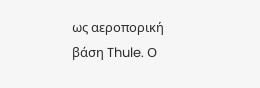ως αεροπορική βάση Thule. Ο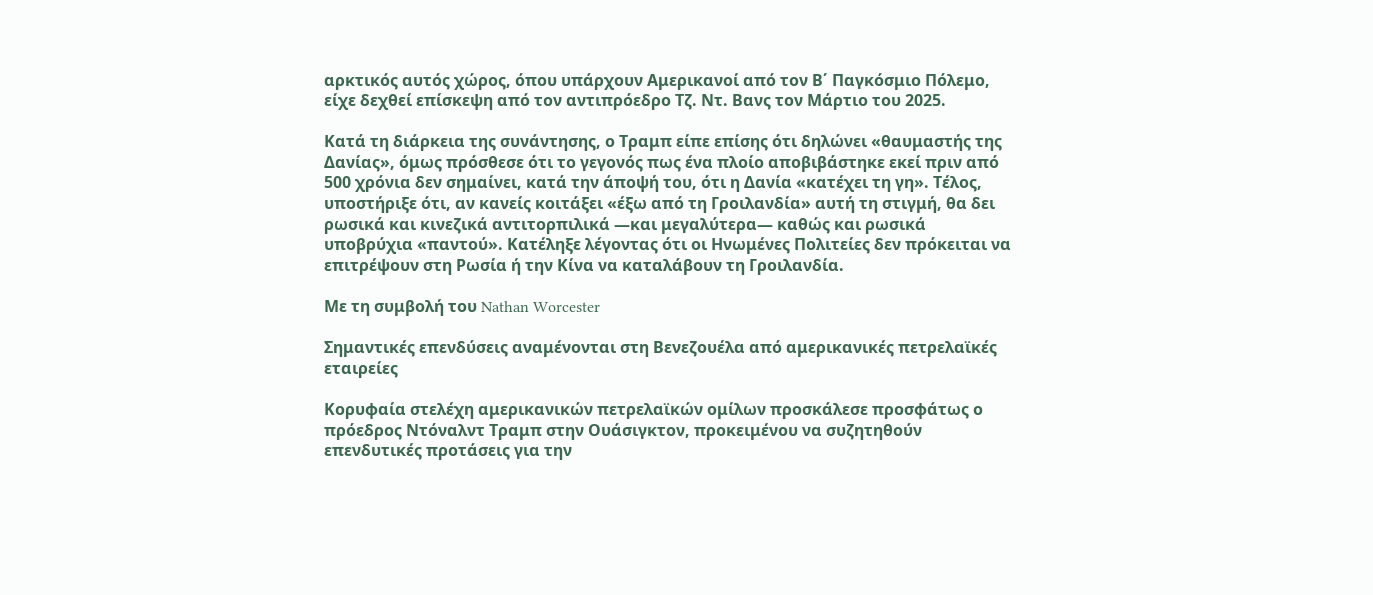αρκτικός αυτός χώρος, όπου υπάρχουν Αμερικανοί από τον Β΄ Παγκόσμιο Πόλεμο, είχε δεχθεί επίσκεψη από τον αντιπρόεδρο Τζ. Ντ. Βανς τον Μάρτιο του 2025.

Κατά τη διάρκεια της συνάντησης, ο Τραμπ είπε επίσης ότι δηλώνει «θαυμαστής της Δανίας», όμως πρόσθεσε ότι το γεγονός πως ένα πλοίο αποβιβάστηκε εκεί πριν από 500 χρόνια δεν σημαίνει, κατά την άποψή του, ότι η Δανία «κατέχει τη γη». Τέλος, υποστήριξε ότι, αν κανείς κοιτάξει «έξω από τη Γροιλανδία» αυτή τη στιγμή, θα δει ρωσικά και κινεζικά αντιτορπιλικά —και μεγαλύτερα— καθώς και ρωσικά υποβρύχια «παντού». Κατέληξε λέγοντας ότι οι Ηνωμένες Πολιτείες δεν πρόκειται να επιτρέψουν στη Ρωσία ή την Κίνα να καταλάβουν τη Γροιλανδία.

Με τη συμβολή του Nathan Worcester

Σημαντικές επενδύσεις αναμένονται στη Βενεζουέλα από αμερικανικές πετρελαϊκές εταιρείες

Κορυφαία στελέχη αμερικανικών πετρελαϊκών ομίλων προσκάλεσε προσφάτως ο πρόεδρος Ντόναλντ Τραμπ στην Ουάσιγκτον, προκειμένου να συζητηθούν επενδυτικές προτάσεις για την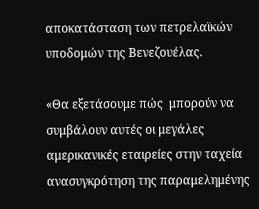αποκατάσταση των πετρελαϊκών υποδομών της Βενεζουέλας.

«Θα εξετάσουμε πώς  μπορούν να συμβάλουν αυτές οι μεγάλες αμερικανικές εταιρείες στην ταχεία ανασυγκρότηση της παραμελημένης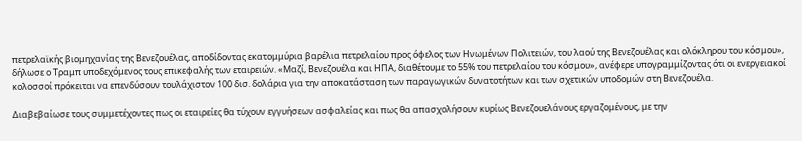πετρελαϊκής βιομηχανίας της Βενεζουέλας, αποδίδοντας εκατομμύρια βαρέλια πετρελαίου προς όφελος των Ηνωμένων Πολιτειών, του λαού της Βενεζουέλας και ολόκληρου του κόσμου», δήλωσε ο Τραμπ υποδεχόμενος τους επικεφαλής των εταιρειών. «Μαζί, Βενεζουέλα και ΗΠΑ, διαθέτουμε το 55% του πετρελαίου του κόσμου», ανέφερε υπογραμμίζοντας ότι οι ενεργειακοί κολοσσοί πρόκειται να επενδύσουν τουλάχιστον 100 δισ. δολάρια για την αποκατάσταση των παραγωγικών δυνατοτήτων και των σχετικών υποδομών στη Βενεζουέλα.

Διαβεβαίωσε τους συμμετέχοντες πως οι εταιρείες θα τύχουν εγγυήσεων ασφαλείας και πως θα απασχολήσουν κυρίως Βενεζουελάνους εργαζομένους, με την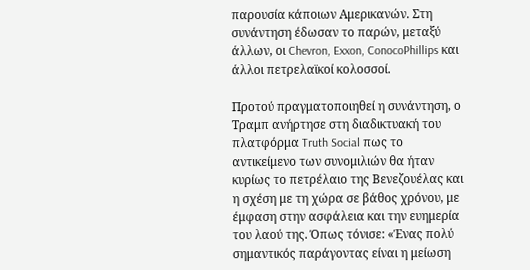παρουσία κάποιων Αμερικανών. Στη συνάντηση έδωσαν το παρών, μεταξύ άλλων, οι Chevron, Exxon, ConocoPhillips και άλλοι πετρελαϊκοί κολοσσοί.

Προτού πραγματοποιηθεί η συνάντηση, ο Τραμπ ανήρτησε στη διαδικτυακή του πλατφόρμα Truth Social πως το αντικείμενο των συνομιλιών θα ήταν κυρίως το πετρέλαιο της Βενεζουέλας και η σχέση με τη χώρα σε βάθος χρόνου, με έμφαση στην ασφάλεια και την ευημερία του λαού της. Όπως τόνισε: «Ένας πολύ σημαντικός παράγοντας είναι η μείωση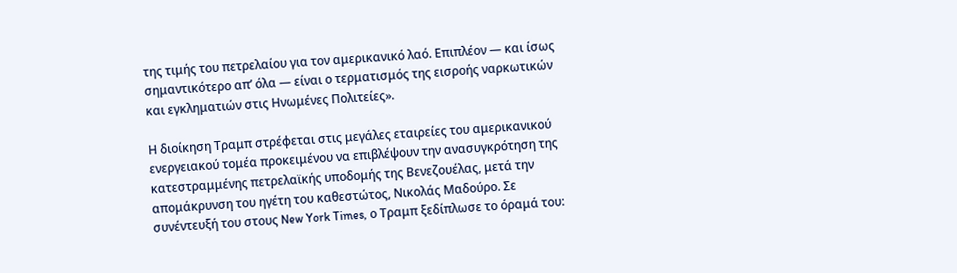της τιμής του πετρελαίου για τον αμερικανικό λαό. Επιπλέον — και ίσως σημαντικότερο απ’ όλα — είναι ο τερματισμός της εισροής ναρκωτικών και εγκληματιών στις Ηνωμένες Πολιτείες».

Η διοίκηση Τραμπ στρέφεται στις μεγάλες εταιρείες του αμερικανικού ενεργειακού τομέα προκειμένου να επιβλέψουν την ανασυγκρότηση της κατεστραμμένης πετρελαϊκής υποδομής της Βενεζουέλας, μετά την απομάκρυνση του ηγέτη του καθεστώτος, Νικολάς Μαδούρο. Σε συνέντευξή του στους New York Times, ο Τραμπ ξεδίπλωσε το όραμά του: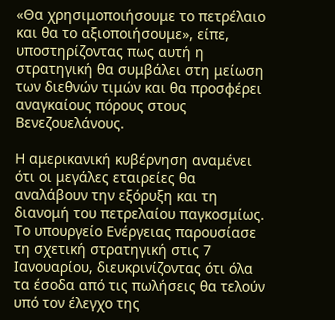«Θα χρησιμοποιήσουμε το πετρέλαιο και θα το αξιοποιήσουμε», είπε, υποστηρίζοντας πως αυτή η στρατηγική θα συμβάλει στη μείωση των διεθνών τιμών και θα προσφέρει αναγκαίους πόρους στους Βενεζουελάνους.

Η αμερικανική κυβέρνηση αναμένει ότι οι μεγάλες εταιρείες θα αναλάβουν την εξόρυξη και τη διανομή του πετρελαίου παγκοσμίως. Το υπουργείο Ενέργειας παρουσίασε τη σχετική στρατηγική στις 7 Ιανουαρίου, διευκρινίζοντας ότι όλα τα έσοδα από τις πωλήσεις θα τελούν υπό τον έλεγχο της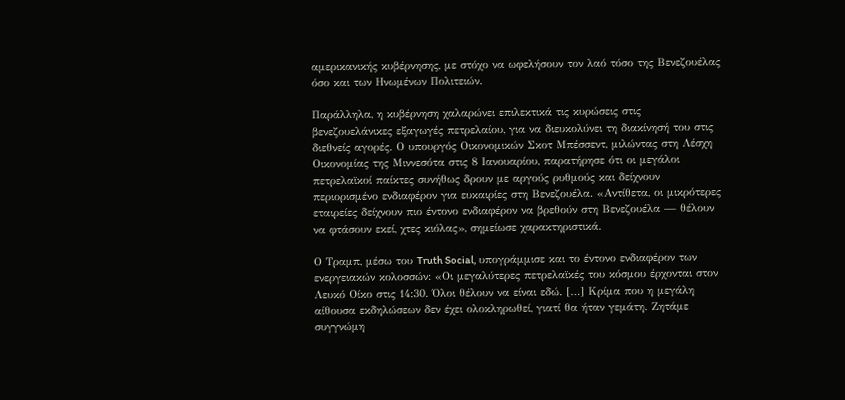αμερικανικής κυβέρνησης, με στόχο να ωφελήσουν τον λαό τόσο της Βενεζουέλας όσο και των Ηνωμένων Πολιτειών.

Παράλληλα, η κυβέρνηση χαλαρώνει επιλεκτικά τις κυρώσεις στις βενεζουελάνικες εξαγωγές πετρελαίου, για να διευκολύνει τη διακίνησή του στις διεθνείς αγορές. Ο υπουργός Οικονομικών Σκοτ Μπέσσεντ, μιλώντας στη Λέσχη Οικονομίας της Μιννεσότα στις 8 Ιανουαρίου, παρατήρησε ότι οι μεγάλοι πετρελαϊκοί παίκτες συνήθως δρουν με αργούς ρυθμούς και δείχνουν περιορισμένο ενδιαφέρον για ευκαιρίες στη Βενεζουέλα. «Αντίθετα, οι μικρότερες εταιρείες δείχνουν πιο έντονο ενδιαφέρον να βρεθούν στη Βενεζουέλα — θέλουν να φτάσουν εκεί, χτες κιόλας», σημείωσε χαρακτηριστικά.

Ο Τραμπ, μέσω του Truth Social, υπογράμμισε και το έντονο ενδιαφέρον των ενεργειακών κολοσσών: «Οι μεγαλύτερες πετρελαϊκές του κόσμου έρχονται στον Λευκό Οίκο στις 14:30. Όλοι θέλουν να είναι εδώ. […] Κρίμα που η μεγάλη αίθουσα εκδηλώσεων δεν έχει ολοκληρωθεί, γιατί θα ήταν γεμάτη. Ζητάμε συγγνώμη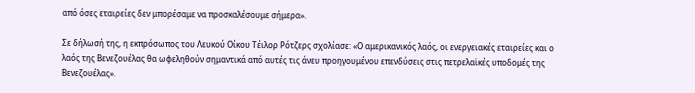από όσες εταιρείες δεν μπορέσαμε να προσκαλέσουμε σήμερα».

Σε δήλωσή της, η εκπρόσωπος του Λευκού Οίκου Τέιλορ Ρότζερς σχολίασε: «Ο αμερικανικός λαός, οι ενεργειακές εταιρείες και ο λαός της Βενεζουέλας θα ωφεληθούν σημαντικά από αυτές τις άνευ προηγουμένου επενδύσεις στις πετρελαϊκές υποδομές της Βενεζουέλας».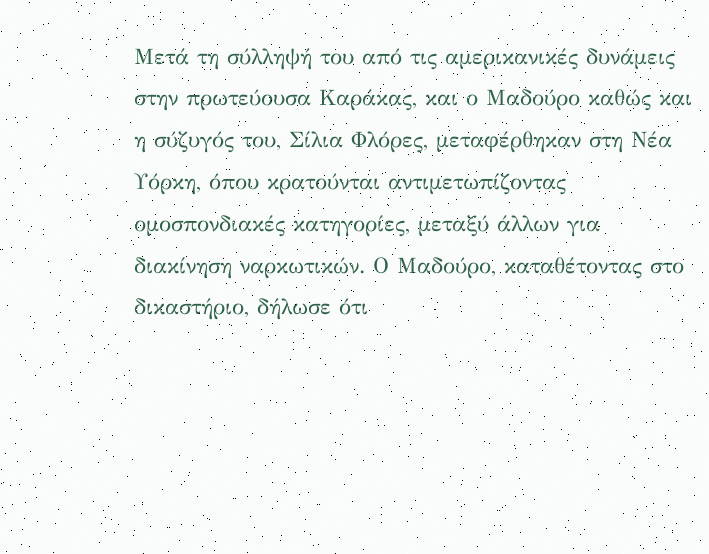Μετά τη σύλληψή του από τις αμερικανικές δυνάμεις στην πρωτεύουσα Καράκας, και ο Μαδούρο καθώς και η σύζυγός του, Σίλια Φλόρες, μεταφέρθηκαν στη Νέα Υόρκη, όπου κρατούνται αντιμετωπίζοντας ομοσπονδιακές κατηγορίες, μεταξύ άλλων για διακίνηση ναρκωτικών. Ο Μαδούρο, καταθέτοντας στο δικαστήριο, δήλωσε ότι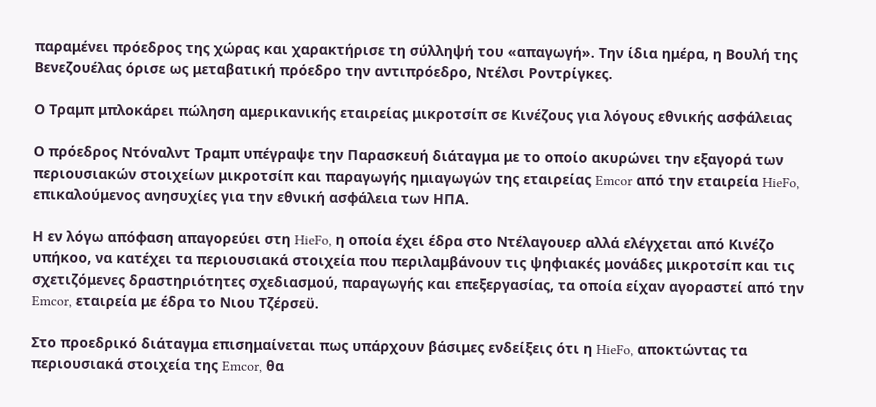παραμένει πρόεδρος της χώρας και χαρακτήρισε τη σύλληψή του «απαγωγή». Την ίδια ημέρα, η Βουλή της Βενεζουέλας όρισε ως μεταβατική πρόεδρο την αντιπρόεδρο, Ντέλσι Ροντρίγκες.

Ο Τραμπ μπλοκάρει πώληση αμερικανικής εταιρείας μικροτσίπ σε Κινέζους για λόγους εθνικής ασφάλειας

Ο πρόεδρος Ντόναλντ Τραμπ υπέγραψε την Παρασκευή διάταγμα με το οποίο ακυρώνει την εξαγορά των περιουσιακών στοιχείων μικροτσίπ και παραγωγής ημιαγωγών της εταιρείας Emcor από την εταιρεία HieFo, επικαλούμενος ανησυχίες για την εθνική ασφάλεια των ΗΠΑ.

Η εν λόγω απόφαση απαγορεύει στη HieFo, η οποία έχει έδρα στο Ντέλαγουερ αλλά ελέγχεται από Κινέζο υπήκοο, να κατέχει τα περιουσιακά στοιχεία που περιλαμβάνουν τις ψηφιακές μονάδες μικροτσίπ και τις σχετιζόμενες δραστηριότητες σχεδιασμού, παραγωγής και επεξεργασίας, τα οποία είχαν αγοραστεί από την Emcor, εταιρεία με έδρα το Νιου Τζέρσεϋ.

Στο προεδρικό διάταγμα επισημαίνεται πως υπάρχουν βάσιμες ενδείξεις ότι η HieFo, αποκτώντας τα περιουσιακά στοιχεία της Emcor, θα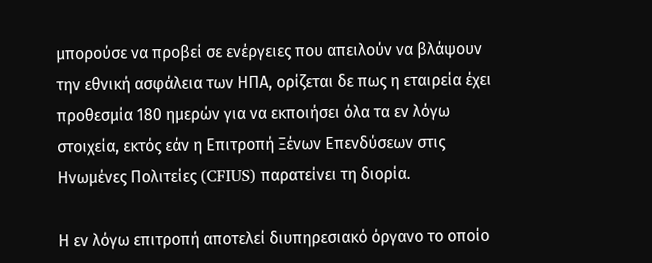μπορούσε να προβεί σε ενέργειες που απειλούν να βλάψουν την εθνική ασφάλεια των ΗΠΑ, ορίζεται δε πως η εταιρεία έχει προθεσμία 180 ημερών για να εκποιήσει όλα τα εν λόγω στοιχεία, εκτός εάν η Επιτροπή Ξένων Επενδύσεων στις Ηνωμένες Πολιτείες (CFIUS) παρατείνει τη διορία.

Η εν λόγω επιτροπή αποτελεί διυπηρεσιακό όργανο το οποίο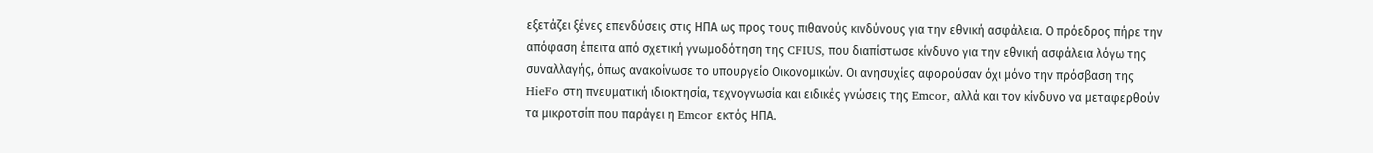εξετάζει ξένες επενδύσεις στις ΗΠΑ ως προς τους πιθανούς κινδύνους για την εθνική ασφάλεια. Ο πρόεδρος πήρε την απόφαση έπειτα από σχετική γνωμοδότηση της CFIUS, που διαπίστωσε κίνδυνο για την εθνική ασφάλεια λόγω της συναλλαγής, όπως ανακοίνωσε το υπουργείο Οικονομικών. Οι ανησυχίες αφορούσαν όχι μόνο την πρόσβαση της HieFo στη πνευματική ιδιοκτησία, τεχνογνωσία και ειδικές γνώσεις της Emcor, αλλά και τον κίνδυνο να μεταφερθούν τα μικροτσίπ που παράγει η Emcor εκτός ΗΠΑ.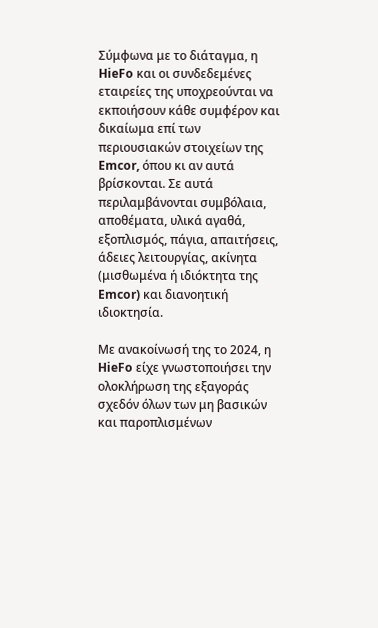Σύμφωνα με το διάταγμα, η HieFo και οι συνδεδεμένες εταιρείες της υποχρεούνται να εκποιήσουν κάθε συμφέρον και δικαίωμα επί των περιουσιακών στοιχείων της Emcor, όπου κι αν αυτά βρίσκονται. Σε αυτά περιλαμβάνονται συμβόλαια, αποθέματα, υλικά αγαθά, εξοπλισμός, πάγια, απαιτήσεις, άδειες λειτουργίας, ακίνητα (μισθωμένα ή ιδιόκτητα της Emcor) και διανοητική ιδιοκτησία.

Με ανακοίνωσή της το 2024, η HieFo είχε γνωστοποιήσει την ολοκλήρωση της εξαγοράς σχεδόν όλων των μη βασικών και παροπλισμένων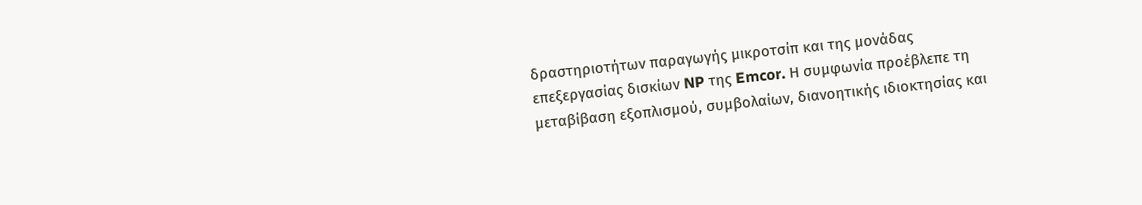δραστηριοτήτων παραγωγής μικροτσίπ και της μονάδας επεξεργασίας δισκίων NP της Emcor. Η συμφωνία προέβλεπε τη μεταβίβαση εξοπλισμού, συμβολαίων, διανοητικής ιδιοκτησίας και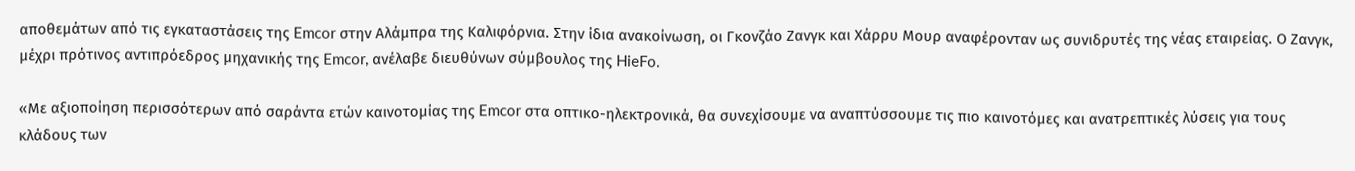αποθεμάτων από τις εγκαταστάσεις της Emcor στην Αλάμπρα της Καλιφόρνια. Στην ίδια ανακοίνωση, οι Γκονζάο Ζανγκ και Χάρρυ Μουρ αναφέρονταν ως συνιδρυτές της νέας εταιρείας. Ο Ζανγκ, μέχρι πρότινος αντιπρόεδρος μηχανικής της Emcor, ανέλαβε διευθύνων σύμβουλος της HieFo.

«Με αξιοποίηση περισσότερων από σαράντα ετών καινοτομίας της Emcor στα οπτικο-ηλεκτρονικά, θα συνεχίσουμε να αναπτύσσουμε τις πιο καινοτόμες και ανατρεπτικές λύσεις για τους κλάδους των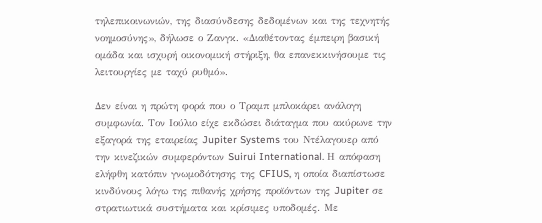τηλεπικοινωνιών, της διασύνδεσης δεδομένων και της τεχνητής νοημοσύνης», δήλωσε ο Ζανγκ. «Διαθέτοντας έμπειρη βασική ομάδα και ισχυρή οικονομική στήριξη, θα επανεκκινήσουμε τις λειτουργίες με ταχύ ρυθμό».

Δεν είναι η πρώτη φορά που ο Τραμπ μπλοκάρει ανάλογη συμφωνία. Τον Ιούλιο είχε εκδώσει διάταγμα που ακύρωνε την εξαγορά της εταιρείας Jupiter Systems του Ντέλαγουερ από την κινεζικών συμφερόντων Suirui International. Η απόφαση ελήφθη κατόπιν γνωμοδότησης της CFIUS, η οποία διαπίστωσε κινδύνους λόγω της πιθανής χρήσης προϊόντων της Jupiter σε στρατιωτικά συστήματα και κρίσιμες υποδομές. Με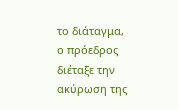το διάταγμα, ο πρόεδρος διέταξε την ακύρωση της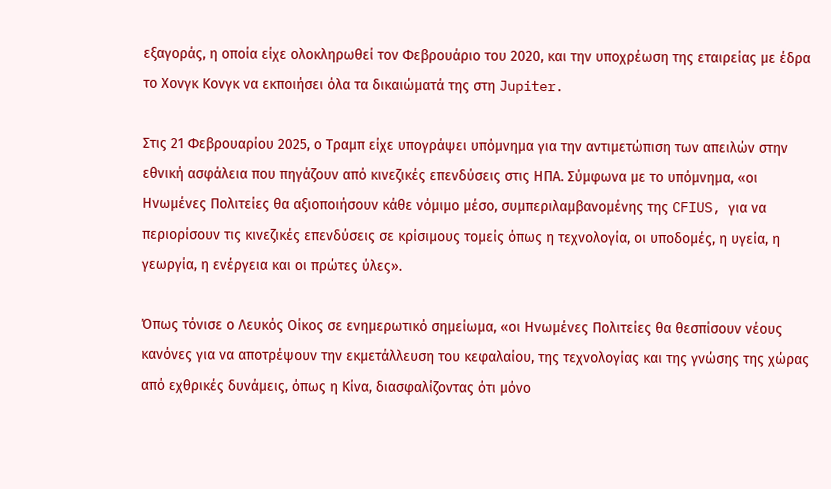εξαγοράς, η οποία είχε ολοκληρωθεί τον Φεβρουάριο του 2020, και την υποχρέωση της εταιρείας με έδρα το Χονγκ Κονγκ να εκποιήσει όλα τα δικαιώματά της στη Jupiter.

Στις 21 Φεβρουαρίου 2025, ο Τραμπ είχε υπογράψει υπόμνημα για την αντιμετώπιση των απειλών στην εθνική ασφάλεια που πηγάζουν από κινεζικές επενδύσεις στις ΗΠΑ. Σύμφωνα με το υπόμνημα, «οι Ηνωμένες Πολιτείες θα αξιοποιήσουν κάθε νόμιμο μέσο, συμπεριλαμβανομένης της CFIUS, για να περιορίσουν τις κινεζικές επενδύσεις σε κρίσιμους τομείς όπως η τεχνολογία, οι υποδομές, η υγεία, η γεωργία, η ενέργεια και οι πρώτες ύλες».

Όπως τόνισε ο Λευκός Οίκος σε ενημερωτικό σημείωμα, «οι Ηνωμένες Πολιτείες θα θεσπίσουν νέους κανόνες για να αποτρέψουν την εκμετάλλευση του κεφαλαίου, της τεχνολογίας και της γνώσης της χώρας από εχθρικές δυνάμεις, όπως η Κίνα, διασφαλίζοντας ότι μόνο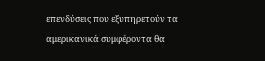επενδύσεις που εξυπηρετούν τα αμερικανικά συμφέροντα θα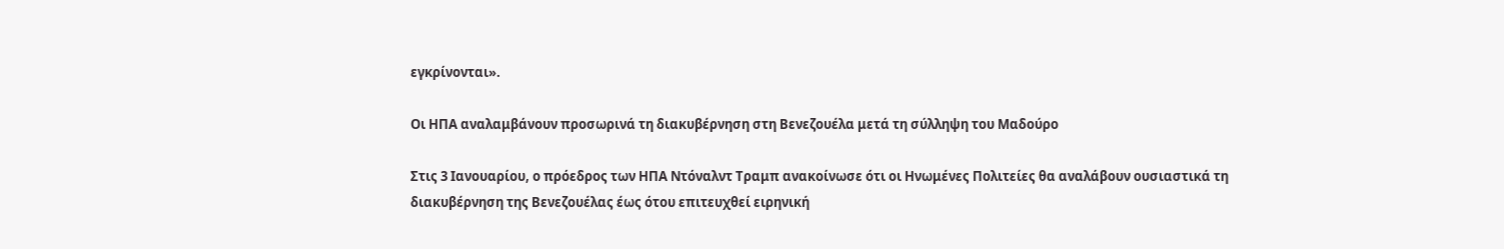εγκρίνονται».

Οι ΗΠΑ αναλαμβάνουν προσωρινά τη διακυβέρνηση στη Βενεζουέλα μετά τη σύλληψη του Μαδούρο

Στις 3 Ιανουαρίου, ο πρόεδρος των ΗΠΑ Ντόναλντ Τραμπ ανακοίνωσε ότι οι Ηνωμένες Πολιτείες θα αναλάβουν ουσιαστικά τη διακυβέρνηση της Βενεζουέλας έως ότου επιτευχθεί ειρηνική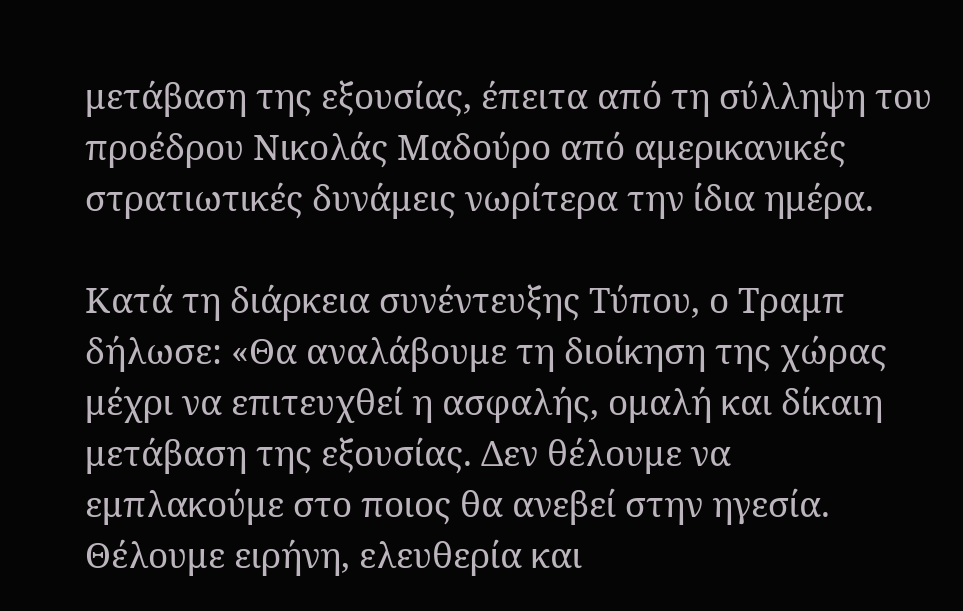μετάβαση της εξουσίας, έπειτα από τη σύλληψη του προέδρου Νικολάς Μαδούρο από αμερικανικές στρατιωτικές δυνάμεις νωρίτερα την ίδια ημέρα.

Κατά τη διάρκεια συνέντευξης Τύπου, ο Τραμπ δήλωσε: «Θα αναλάβουμε τη διοίκηση της χώρας μέχρι να επιτευχθεί η ασφαλής, ομαλή και δίκαιη μετάβαση της εξουσίας. Δεν θέλουμε να εμπλακούμε στο ποιος θα ανεβεί στην ηγεσία. Θέλουμε ειρήνη, ελευθερία και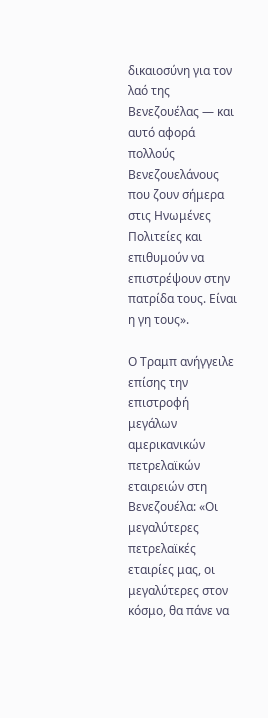δικαιοσύνη για τον λαό της Βενεζουέλας — και αυτό αφορά πολλούς Βενεζουελάνους που ζουν σήμερα στις Ηνωμένες Πολιτείες και επιθυμούν να επιστρέψουν στην πατρίδα τους. Είναι η γη τους».

Ο Τραμπ ανήγγειλε επίσης την επιστροφή μεγάλων αμερικανικών πετρελαϊκών εταιρειών στη Βενεζουέλα: «Οι μεγαλύτερες πετρελαϊκές εταιρίες μας, οι μεγαλύτερες στον κόσμο, θα πάνε να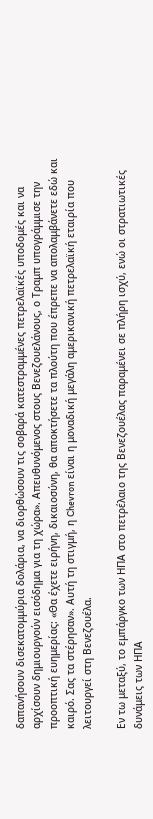δαπανήσουν δισεκατομμύρια δολάρια, να διορθώσουν τις σοβαρά κατεστραμμένες πετρελαϊκές υποδομές και να αρχίσουν δημιουργούν εισόδημα για τη χώρα». Απευθυνόμενος στους Βενεζουελάνους, ο Τραμπ υπογράμμισε την προοπτική ευημερίας: «Θα έχετε ειρήνη, δικαιοσύνη, θα αποκτήσετε τα πλούτη που έπρεπε να απολαμβάνετε εδώ και καιρό. Σας τα στέρησαν». Αυτή τη στιγμή, η Chevron είναι η μοναδική μεγάλη αμερικανική πετρελαϊκή εταιρία που λειτουργεί στη Βενεζουέλα.

Εν τω μεταξύ, το εμπάργκο των ΗΠΑ στο πετρέλαιο της Βενεζουέλας παραμένει σε πλήρη ισχύ, ενώ οι στρατιωτικές δυνάμεις των ΗΠΑ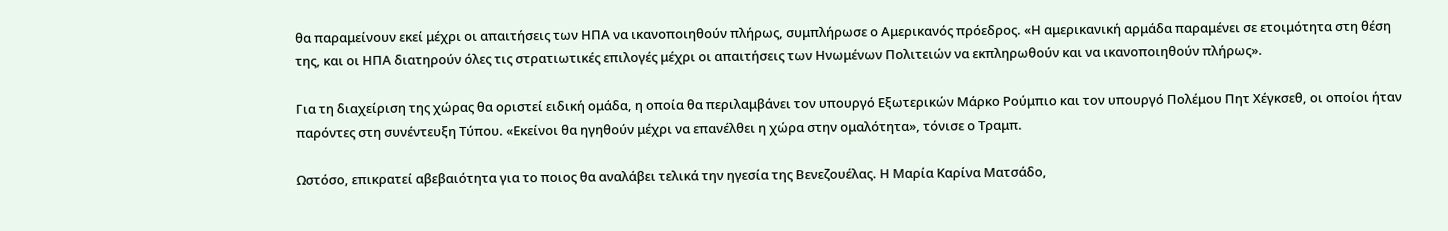θα παραμείνουν εκεί μέχρι οι απαιτήσεις των ΗΠΑ να ικανοποιηθούν πλήρως, συμπλήρωσε ο Αμερικανός πρόεδρος. «Η αμερικανική αρμάδα παραμένει σε ετοιμότητα στη θέση της, και οι ΗΠΑ διατηρούν όλες τις στρατιωτικές επιλογές μέχρι οι απαιτήσεις των Ηνωμένων Πολιτειών να εκπληρωθούν και να ικανοποιηθούν πλήρως».

Για τη διαχείριση της χώρας θα οριστεί ειδική ομάδα, η οποία θα περιλαμβάνει τον υπουργό Εξωτερικών Μάρκο Ρούμπιο και τον υπουργό Πολέμου Πητ Χέγκσεθ, οι οποίοι ήταν παρόντες στη συνέντευξη Τύπου. «Εκείνοι θα ηγηθούν μέχρι να επανέλθει η χώρα στην ομαλότητα», τόνισε ο Τραμπ.

Ωστόσο, επικρατεί αβεβαιότητα για το ποιος θα αναλάβει τελικά την ηγεσία της Βενεζουέλας. Η Μαρία Καρίνα Ματσάδο,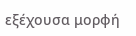εξέχουσα μορφή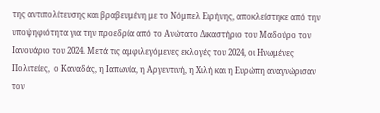της αντιπολίτευσης και βραβευμένη με το Νόμπελ Ειρήνης, αποκλείστηκε από την υποψηφιότητα για την προεδρία από το Ανώτατο Δικαστήριο του Μαδούρο τον Ιανουάριο του 2024. Μετά τις αμφιλεγόμενες εκλογές του 2024, οι Ηνωμένες Πολιτείες,  ο Καναδάς, η Ιαπωνία, η Αργεντινή, η Χιλή και η Ευρώπη αναγνώρισαν τον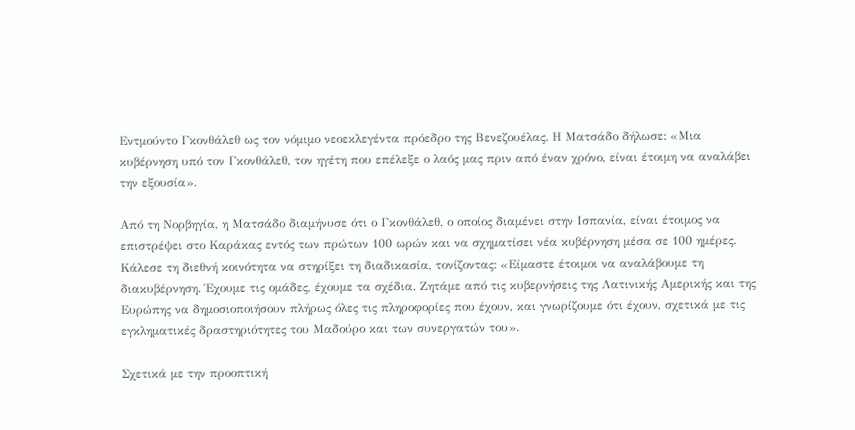Εντμούντο Γκονθάλεθ ως τον νόμιμο νεοεκλεγέντα πρόεδρο της Βενεζουέλας. Η Ματσάδο δήλωσε: «Μια κυβέρνηση υπό τον Γκονθάλεθ, τον ηγέτη που επέλεξε ο λαός μας πριν από έναν χρόνο, είναι έτοιμη να αναλάβει την εξουσία».

Από τη Νορβηγία, η Ματσάδο διαμήνυσε ότι ο Γκονθάλεθ, ο οποίος διαμένει στην Ισπανία, είναι έτοιμος να επιστρέψει στο Καράκας εντός των πρώτων 100 ωρών και να σχηματίσει νέα κυβέρνηση μέσα σε 100 ημέρες. Κάλεσε τη διεθνή κοινότητα να στηρίξει τη διαδικασία, τονίζοντας: «Είμαστε έτοιμοι να αναλάβουμε τη διακυβέρνηση. Έχουμε τις ομάδες, έχουμε τα σχέδια. Ζητάμε από τις κυβερνήσεις της Λατινικής Αμερικής και της Ευρώπης να δημοσιοποιήσουν πλήρως όλες τις πληροφορίες που έχουν, και γνωρίζουμε ότι έχουν, σχετικά με τις εγκληματικές δραστηριότητες του Μαδούρο και των συνεργατών του».

Σχετικά με την προοπτική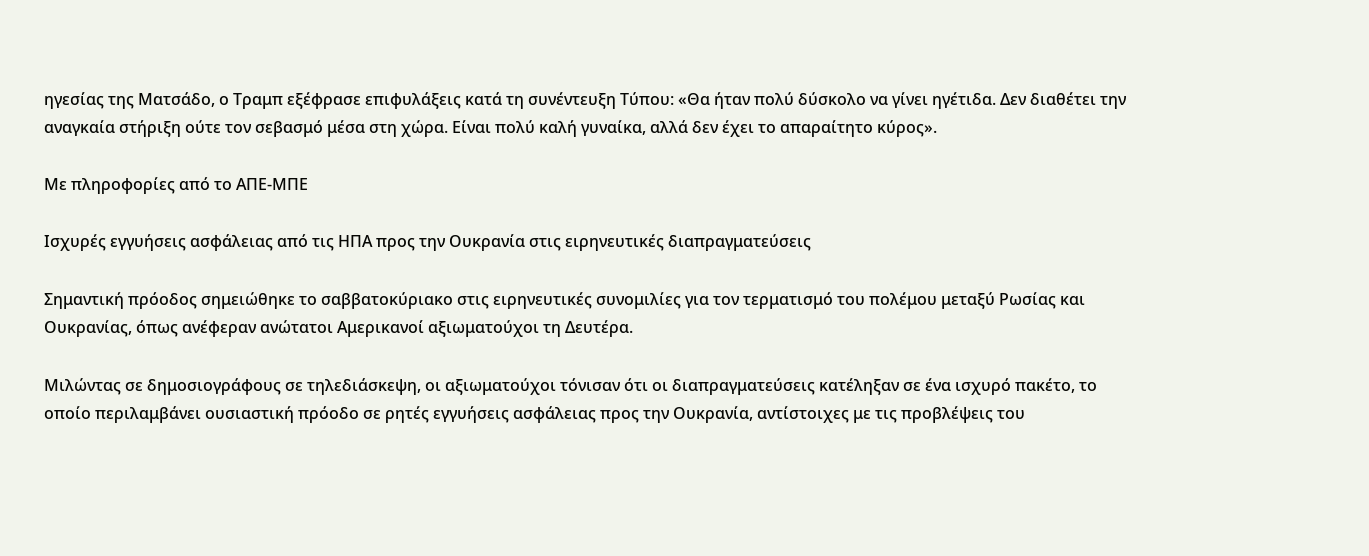ηγεσίας της Ματσάδο, ο Τραμπ εξέφρασε επιφυλάξεις κατά τη συνέντευξη Τύπου: «Θα ήταν πολύ δύσκολο να γίνει ηγέτιδα. Δεν διαθέτει την αναγκαία στήριξη ούτε τον σεβασμό μέσα στη χώρα. Είναι πολύ καλή γυναίκα, αλλά δεν έχει το απαραίτητο κύρος».

Με πληροφορίες από το ΑΠΕ-ΜΠΕ

Ισχυρές εγγυήσεις ασφάλειας από τις ΗΠΑ προς την Ουκρανία στις ειρηνευτικές διαπραγματεύσεις

Σημαντική πρόοδος σημειώθηκε το σαββατοκύριακο στις ειρηνευτικές συνομιλίες για τον τερματισμό του πολέμου μεταξύ Ρωσίας και Ουκρανίας, όπως ανέφεραν ανώτατοι Αμερικανοί αξιωματούχοι τη Δευτέρα.

Μιλώντας σε δημοσιογράφους σε τηλεδιάσκεψη, οι αξιωματούχοι τόνισαν ότι οι διαπραγματεύσεις κατέληξαν σε ένα ισχυρό πακέτο, το οποίο περιλαμβάνει ουσιαστική πρόοδο σε ρητές εγγυήσεις ασφάλειας προς την Ουκρανία, αντίστοιχες με τις προβλέψεις του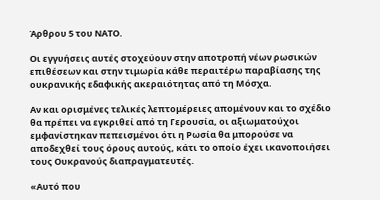Άρθρου 5 του ΝΑΤΟ.

Οι εγγυήσεις αυτές στοχεύουν στην αποτροπή νέων ρωσικών επιθέσεων και στην τιμωρία κάθε περαιτέρω παραβίασης της ουκρανικής εδαφικής ακεραιότητας από τη Μόσχα.

Αν και ορισμένες τελικές λεπτομέρειες απομένουν και το σχέδιο θα πρέπει να εγκριθεί από τη Γερουσία, οι αξιωματούχοι εμφανίστηκαν πεπεισμένοι ότι η Ρωσία θα μπορούσε να αποδεχθεί τους όρους αυτούς, κάτι το οποίο έχει ικανοποιήσει τους Ουκρανούς διαπραγματευτές.

«Αυτό που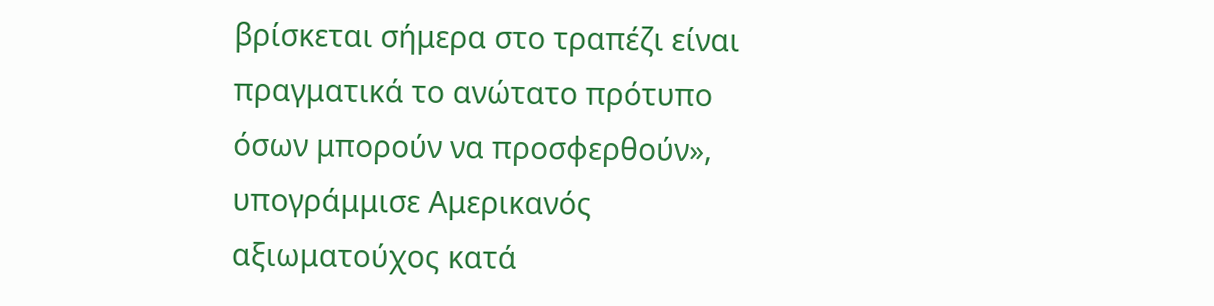βρίσκεται σήμερα στο τραπέζι είναι πραγματικά το ανώτατο πρότυπο όσων μπορούν να προσφερθούν», υπογράμμισε Αμερικανός αξιωματούχος κατά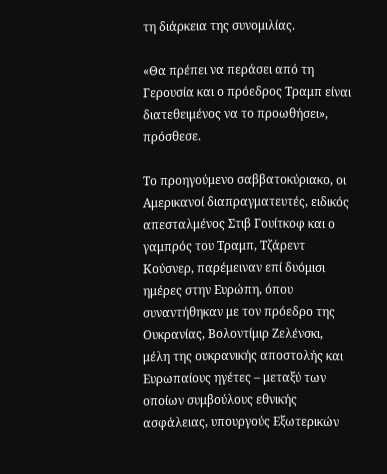τη διάρκεια της συνομιλίας.

«Θα πρέπει να περάσει από τη Γερουσία και ο πρόεδρος Τραμπ είναι διατεθειμένος να το προωθήσει», πρόσθεσε.

Το προηγούμενο σαββατοκύριακο, οι Αμερικανοί διαπραγματευτές, ειδικός απεσταλμένος Στιβ Γουίτκοφ και ο γαμπρός του Τραμπ, Τζάρεντ Κούσνερ, παρέμειναν επί δυόμισι ημέρες στην Ευρώπη, όπου συναντήθηκαν με τον πρόεδρο της Ουκρανίας, Βολοντίμιρ Ζελένσκι, μέλη της ουκρανικής αποστολής και Ευρωπαίους ηγέτες – μεταξύ των οποίων συμβούλους εθνικής ασφάλειας, υπουργούς Εξωτερικών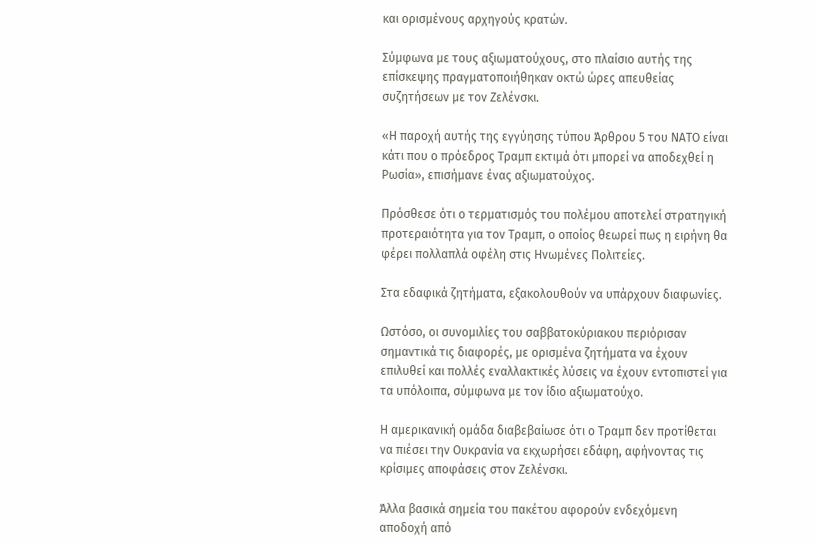και ορισμένους αρχηγούς κρατών.

Σύμφωνα με τους αξιωματούχους, στο πλαίσιο αυτής της επίσκεψης πραγματοποιήθηκαν οκτώ ώρες απευθείας συζητήσεων με τον Ζελένσκι.

«Η παροχή αυτής της εγγύησης τύπου Άρθρου 5 του ΝΑΤΟ είναι κάτι που ο πρόεδρος Τραμπ εκτιμά ότι μπορεί να αποδεχθεί η Ρωσία», επισήμανε ένας αξιωματούχος.

Πρόσθεσε ότι ο τερματισμός του πολέμου αποτελεί στρατηγική προτεραιότητα για τον Τραμπ, ο οποίος θεωρεί πως η ειρήνη θα φέρει πολλαπλά οφέλη στις Ηνωμένες Πολιτείες.

Στα εδαφικά ζητήματα, εξακολουθούν να υπάρχουν διαφωνίες.

Ωστόσο, οι συνομιλίες του σαββατοκύριακου περιόρισαν σημαντικά τις διαφορές, με ορισμένα ζητήματα να έχουν επιλυθεί και πολλές εναλλακτικές λύσεις να έχουν εντοπιστεί για τα υπόλοιπα, σύμφωνα με τον ίδιο αξιωματούχο.

Η αμερικανική ομάδα διαβεβαίωσε ότι ο Τραμπ δεν προτίθεται να πιέσει την Ουκρανία να εκχωρήσει εδάφη, αφήνοντας τις κρίσιμες αποφάσεις στον Ζελένσκι.

Άλλα βασικά σημεία του πακέτου αφορούν ενδεχόμενη αποδοχή από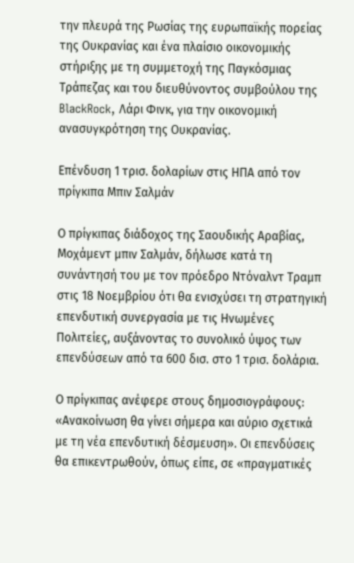την πλευρά της Ρωσίας της ευρωπαϊκής πορείας της Ουκρανίας και ένα πλαίσιο οικονομικής στήριξης με τη συμμετοχή της Παγκόσμιας Τράπεζας και του διευθύνοντος συμβούλου της BlackRock, Λάρι Φινκ, για την οικονομική ανασυγκρότηση της Ουκρανίας.

Επένδυση 1 τρισ. δολαρίων στις ΗΠΑ από τον πρίγκιπα Μπιν Σαλμάν

Ο πρίγκιπας διάδοχος της Σαουδικής Αραβίας, Μοχάμεντ μπιν Σαλμάν, δήλωσε κατά τη συνάντησή του με τον πρόεδρο Ντόναλντ Τραμπ στις 18 Νοεμβρίου ότι θα ενισχύσει τη στρατηγική επενδυτική συνεργασία με τις Ηνωμένες Πολιτείες, αυξάνοντας το συνολικό ύψος των επενδύσεων από τα 600 δισ. στο 1 τρισ. δολάρια.

Ο πρίγκιπας ανέφερε στους δημοσιογράφους: «Ανακοίνωση θα γίνει σήμερα και αύριο σχετικά με τη νέα επενδυτική δέσμευση». Οι επενδύσεις θα επικεντρωθούν, όπως είπε, σε «πραγματικές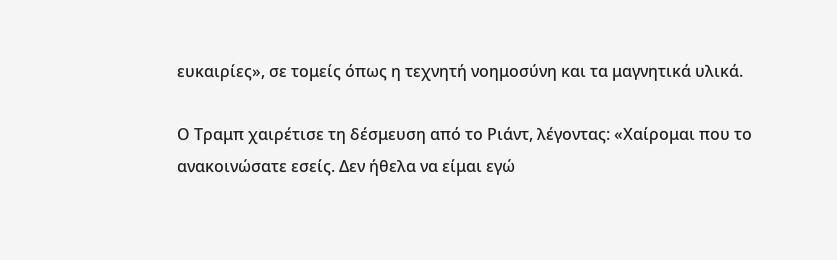ευκαιρίες», σε τομείς όπως η τεχνητή νοημοσύνη και τα μαγνητικά υλικά.

Ο Τραμπ χαιρέτισε τη δέσμευση από το Ριάντ, λέγοντας: «Χαίρομαι που το ανακοινώσατε εσείς. Δεν ήθελα να είμαι εγώ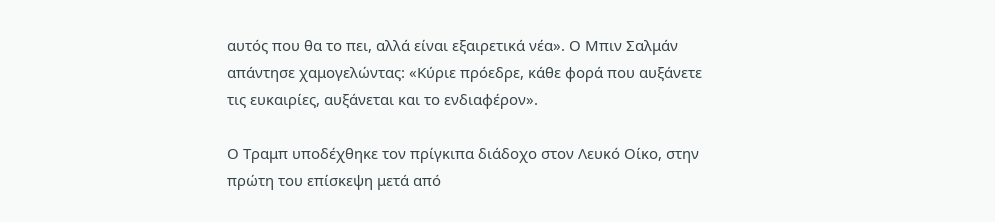αυτός που θα το πει, αλλά είναι εξαιρετικά νέα». Ο Μπιν Σαλμάν απάντησε χαμογελώντας: «Κύριε πρόεδρε, κάθε φορά που αυξάνετε τις ευκαιρίες, αυξάνεται και το ενδιαφέρον».

Ο Τραμπ υποδέχθηκε τον πρίγκιπα διάδοχο στον Λευκό Οίκο, στην πρώτη του επίσκεψη μετά από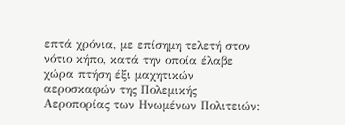επτά χρόνια, με επίσημη τελετή στον νότιο κήπο, κατά την οποία έλαβε χώρα πτήση έξι μαχητικών αεροσκαφών της Πολεμικής Αεροπορίας των Ηνωμένων Πολιτειών: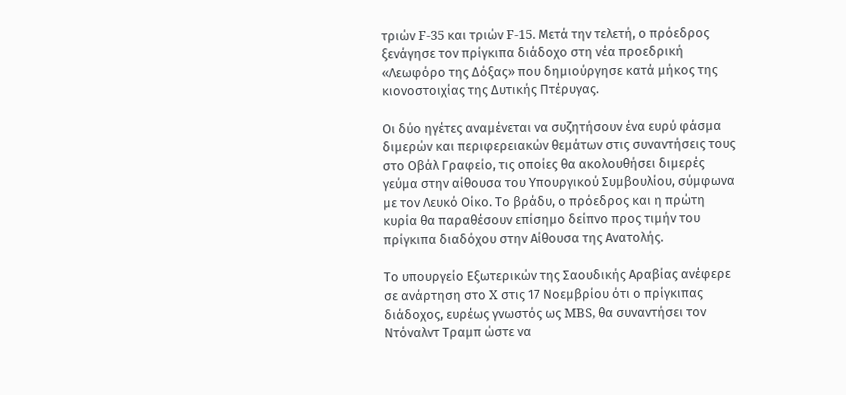τριών F-35 και τριών F-15. Μετά την τελετή, ο πρόεδρος ξενάγησε τον πρίγκιπα διάδοχο στη νέα προεδρική «Λεωφόρο της Δόξας» που δημιούργησε κατά μήκος της κιονοστοιχίας της Δυτικής Πτέρυγας.

Οι δύο ηγέτες αναμένεται να συζητήσουν ένα ευρύ φάσμα διμερών και περιφερειακών θεμάτων στις συναντήσεις τους στο Οβάλ Γραφείο, τις οποίες θα ακολουθήσει διμερές γεύμα στην αίθουσα του Υπουργικού Συμβουλίου, σύμφωνα με τον Λευκό Οίκο. Το βράδυ, ο πρόεδρος και η πρώτη κυρία θα παραθέσουν επίσημο δείπνο προς τιμήν του πρίγκιπα διαδόχου στην Αίθουσα της Ανατολής.

Το υπουργείο Εξωτερικών της Σαουδικής Αραβίας ανέφερε σε ανάρτηση στο X στις 17 Νοεμβρίου ότι ο πρίγκιπας διάδοχος, ευρέως γνωστός ως MBS, θα συναντήσει τον Ντόναλντ Τραμπ ώστε να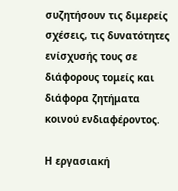συζητήσουν τις διμερείς σχέσεις, τις δυνατότητες ενίσχυσής τους σε διάφορους τομείς και διάφορα ζητήματα κοινού ενδιαφέροντος.

Η εργασιακή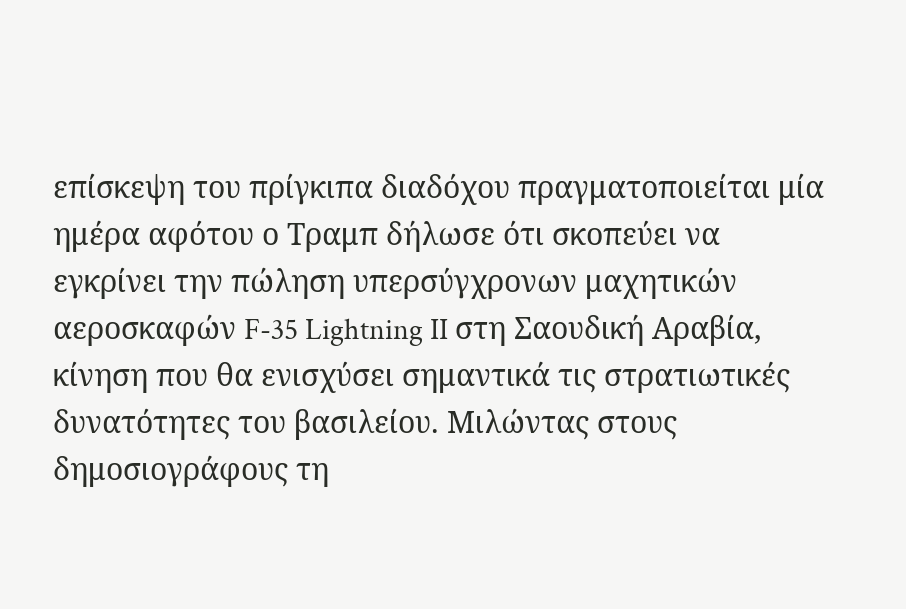επίσκεψη του πρίγκιπα διαδόχου πραγματοποιείται μία ημέρα αφότου ο Τραμπ δήλωσε ότι σκοπεύει να εγκρίνει την πώληση υπερσύγχρονων μαχητικών αεροσκαφών F-35 Lightning II στη Σαουδική Αραβία, κίνηση που θα ενισχύσει σημαντικά τις στρατιωτικές δυνατότητες του βασιλείου. Μιλώντας στους δημοσιογράφους τη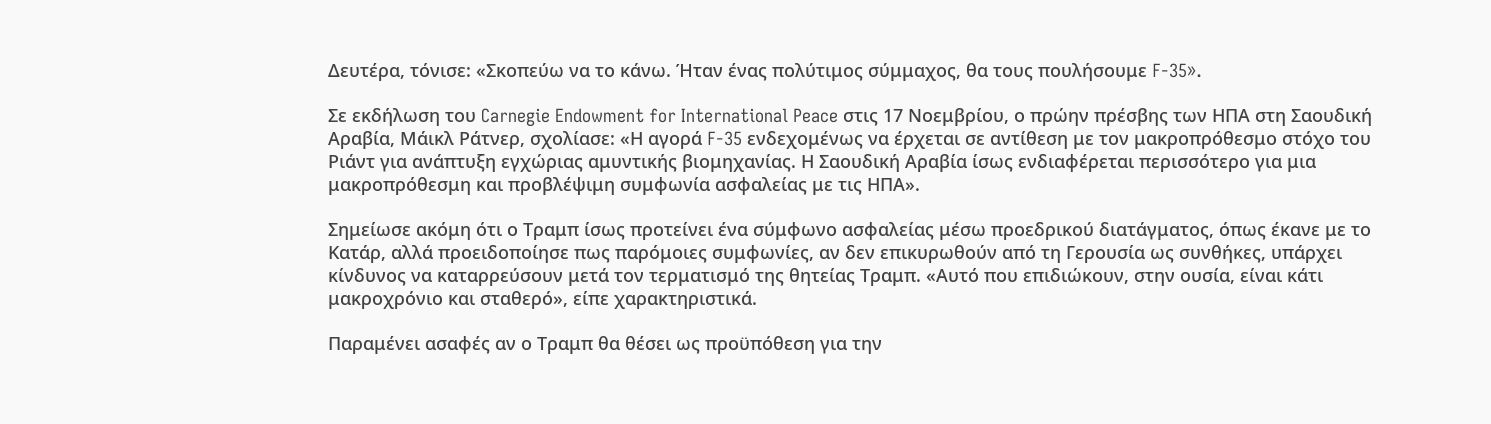Δευτέρα, τόνισε: «Σκοπεύω να το κάνω. Ήταν ένας πολύτιμος σύμμαχος, θα τους πουλήσουμε F-35».

Σε εκδήλωση του Carnegie Endowment for International Peace στις 17 Νοεμβρίου, ο πρώην πρέσβης των ΗΠΑ στη Σαουδική Αραβία, Μάικλ Ράτνερ, σχολίασε: «Η αγορά F-35 ενδεχομένως να έρχεται σε αντίθεση με τον μακροπρόθεσμο στόχο του Ριάντ για ανάπτυξη εγχώριας αμυντικής βιομηχανίας. Η Σαουδική Αραβία ίσως ενδιαφέρεται περισσότερο για μια μακροπρόθεσμη και προβλέψιμη συμφωνία ασφαλείας με τις ΗΠΑ».

Σημείωσε ακόμη ότι ο Τραμπ ίσως προτείνει ένα σύμφωνο ασφαλείας μέσω προεδρικού διατάγματος, όπως έκανε με το Κατάρ, αλλά προειδοποίησε πως παρόμοιες συμφωνίες, αν δεν επικυρωθούν από τη Γερουσία ως συνθήκες, υπάρχει κίνδυνος να καταρρεύσουν μετά τον τερματισμό της θητείας Τραμπ. «Αυτό που επιδιώκουν, στην ουσία, είναι κάτι μακροχρόνιο και σταθερό», είπε χαρακτηριστικά.

Παραμένει ασαφές αν ο Τραμπ θα θέσει ως προϋπόθεση για την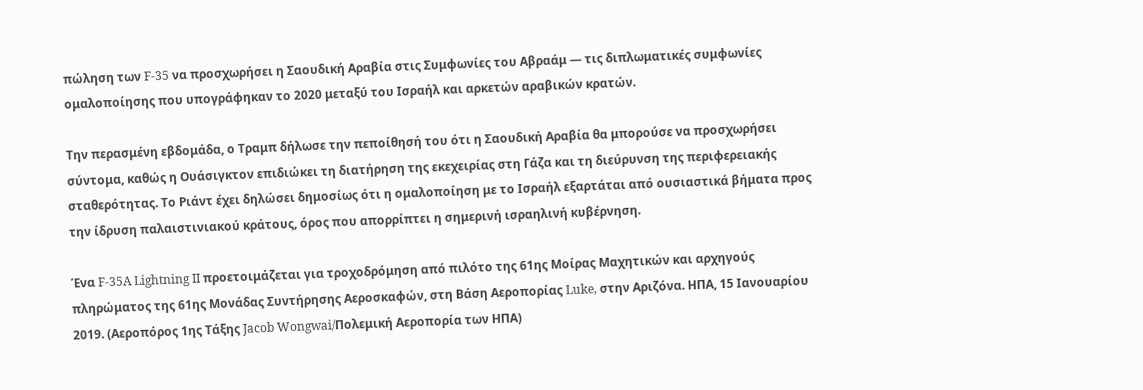πώληση των F-35 να προσχωρήσει η Σαουδική Αραβία στις Συμφωνίες του Αβραάμ — τις διπλωματικές συμφωνίες ομαλοποίησης που υπογράφηκαν το 2020 μεταξύ του Ισραήλ και αρκετών αραβικών κρατών.

Την περασμένη εβδομάδα, ο Τραμπ δήλωσε την πεποίθησή του ότι η Σαουδική Αραβία θα μπορούσε να προσχωρήσει σύντομα, καθώς η Ουάσιγκτον επιδιώκει τη διατήρηση της εκεχειρίας στη Γάζα και τη διεύρυνση της περιφερειακής σταθερότητας. Το Ριάντ έχει δηλώσει δημοσίως ότι η ομαλοποίηση με το Ισραήλ εξαρτάται από ουσιαστικά βήματα προς την ίδρυση παλαιστινιακού κράτους, όρος που απορρίπτει η σημερινή ισραηλινή κυβέρνηση.

Ένα F-35A Lightning II προετοιμάζεται για τροχοδρόμηση από πιλότο της 61ης Μοίρας Μαχητικών και αρχηγούς πληρώματος της 61ης Μονάδας Συντήρησης Αεροσκαφών, στη Βάση Αεροπορίας Luke, στην Αριζόνα. ΗΠΑ, 15 Ιανουαρίου 2019. (Αεροπόρος 1ης Τάξης Jacob Wongwai/Πολεμική Αεροπορία των ΗΠΑ)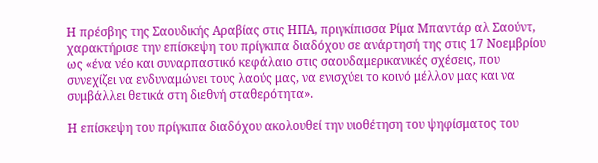Η πρέσβης της Σαουδικής Αραβίας στις ΗΠΑ, πριγκίπισσα Ρίμα Μπαντάρ αλ Σαούντ, χαρακτήρισε την επίσκεψη του πρίγκιπα διαδόχου σε ανάρτησή της στις 17 Νοεμβρίου ως «ένα νέο και συναρπαστικό κεφάλαιο στις σαουδαμερικανικές σχέσεις, που συνεχίζει να ενδυναμώνει τους λαούς μας, να ενισχύει το κοινό μέλλον μας και να συμβάλλει θετικά στη διεθνή σταθερότητα».

Η επίσκεψη του πρίγκιπα διαδόχου ακολουθεί την υιοθέτηση του ψηφίσματος του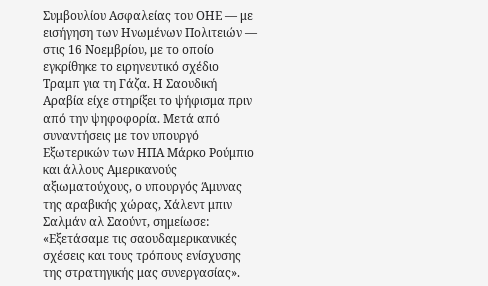Συμβουλίου Ασφαλείας του ΟΗΕ — με εισήγηση των Ηνωμένων Πολιτειών — στις 16 Νοεμβρίου, με το οποίο εγκρίθηκε το ειρηνευτικό σχέδιο Τραμπ για τη Γάζα. Η Σαουδική Αραβία είχε στηρίξει το ψήφισμα πριν από την ψηφοφορία. Μετά από συναντήσεις με τον υπουργό Εξωτερικών των ΗΠΑ Μάρκο Ρούμπιο και άλλους Αμερικανούς αξιωματούχους, ο υπουργός Άμυνας της αραβικής χώρας, Χάλεντ μπιν Σαλμάν αλ Σαούντ, σημείωσε: «Εξετάσαμε τις σαουδαμερικανικές σχέσεις και τους τρόπους ενίσχυσης της στρατηγικής μας συνεργασίας».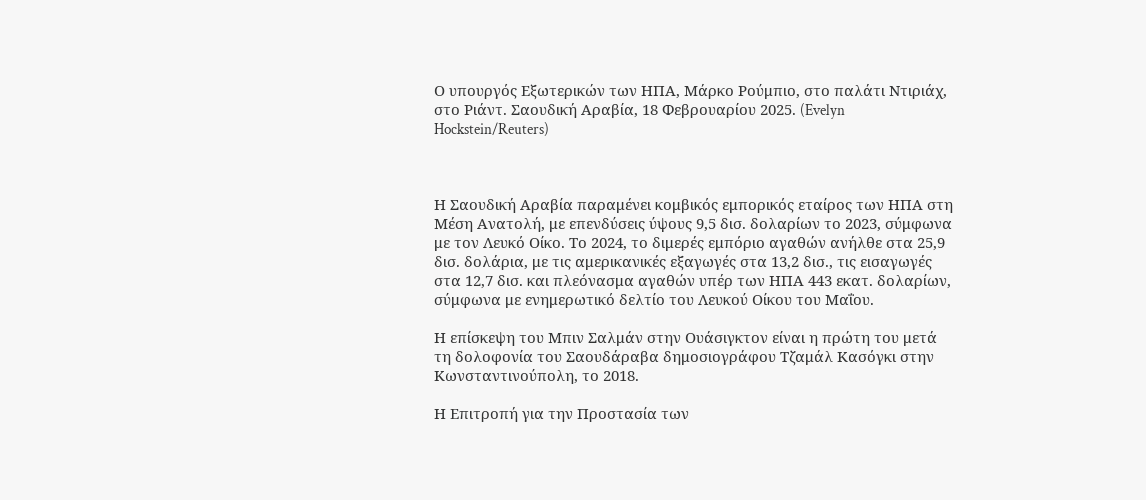Ο υπουργός Εξωτερικών των ΗΠΑ, Μάρκο Ρούμπιο, στο παλάτι Ντιριάχ, στο Ριάντ. Σαουδική Αραβία, 18 Φεβρουαρίου 2025. (Evelyn Hockstein/Reuters)



Η Σαουδική Αραβία παραμένει κομβικός εμπορικός εταίρος των ΗΠΑ στη Μέση Ανατολή, με επενδύσεις ύψους 9,5 δισ. δολαρίων το 2023, σύμφωνα με τον Λευκό Οίκο. Το 2024, το διμερές εμπόριο αγαθών ανήλθε στα 25,9 δισ. δολάρια, με τις αμερικανικές εξαγωγές στα 13,2 δισ., τις εισαγωγές στα 12,7 δισ. και πλεόνασμα αγαθών υπέρ των ΗΠΑ 443 εκατ. δολαρίων, σύμφωνα με ενημερωτικό δελτίο του Λευκού Οίκου του Μαΐου.

Η επίσκεψη του Μπιν Σαλμάν στην Ουάσιγκτον είναι η πρώτη του μετά τη δολοφονία του Σαουδάραβα δημοσιογράφου Τζαμάλ Κασόγκι στην Κωνσταντινούπολη, το 2018.

Η Επιτροπή για την Προστασία των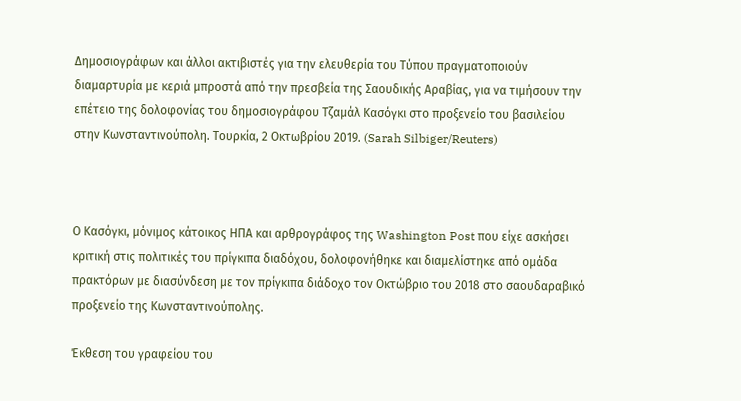Δημοσιογράφων και άλλοι ακτιβιστές για την ελευθερία του Τύπου πραγματοποιούν διαμαρτυρία με κεριά μπροστά από την πρεσβεία της Σαουδικής Αραβίας, για να τιμήσουν την επέτειο της δολοφονίας του δημοσιογράφου Τζαμάλ Κασόγκι στο προξενείο του βασιλείου στην Κωνσταντινούπολη. Τουρκία, 2 Οκτωβρίου 2019. (Sarah Silbiger/Reuters)



Ο Κασόγκι, μόνιμος κάτοικος ΗΠΑ και αρθρογράφος της Washington Post που είχε ασκήσει κριτική στις πολιτικές του πρίγκιπα διαδόχου, δολοφονήθηκε και διαμελίστηκε από ομάδα πρακτόρων με διασύνδεση με τον πρίγκιπα διάδοχο τον Οκτώβριο του 2018 στο σαουδαραβικό προξενείο της Κωνσταντινούπολης.

Έκθεση του γραφείου του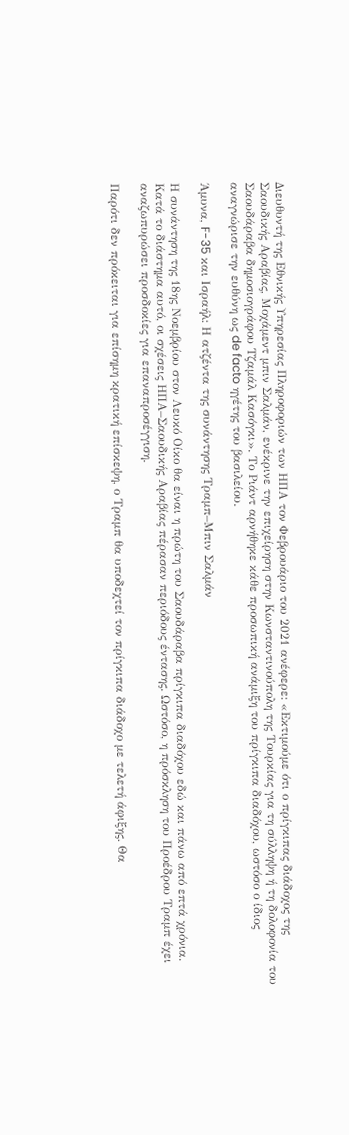Διευθυντή της Εθνικής Υπηρεσίας Πληροφοριών των ΗΠΑ τον Φεβρουάριο του 2021 ανέφερε: «Εκτιμούμε ότι ο πρίγκιπας διάδοχος της Σαουδικής Αραβίας, Μοχάμεντ μπιν Σαλμάν, ενέκρινε την επιχείρηση στην Κωνσταντινούπολη της Τουρκίας για τη σύλληψη ή τη δολοφονία του Σαουδάραβα δημοσιογράφου Τζαμάλ Κασόγκι». Το Ριάντ αρνήθηκε κάθε προσωπική ανάμιξη του πρίγκιπα διαδόχου, ωστόσο ο ίδιος αναγνώρισε την ευθύνη ως de facto ηγέτης του βασιλείου.

Άμυνα, F-35 και Ισραήλ: Η ατζέντα της συνάντησης Τραμπ–Μπιν Σαλμάν

Η συνάντηση της 18ης Νοεμβρίου στον Λευκό Οίκο θα είναι η πρώτη του Σαουδάραβα πρίγκιπα διαδόχου εδώ και πάνω από επτά χρόνια. Κατά το διάστημα αυτό, οι σχέσεις ΗΠΑ–Σαουδικής Αραβίας πέρασαν περιόδους έντασης. Ωστόσο, η πρόσκληση του Προέδρου Τραμπ έχει αναζωπυρώσει προσδοκίες για επαναπροσέγγιση.

Παρότι δεν πρόκειται για επίσημη κρατική επίσκεψη, ο Τραμπ θα υποδεχτεί τον πρίγκιπα διάδοχο με τελετή άφιξης. Θα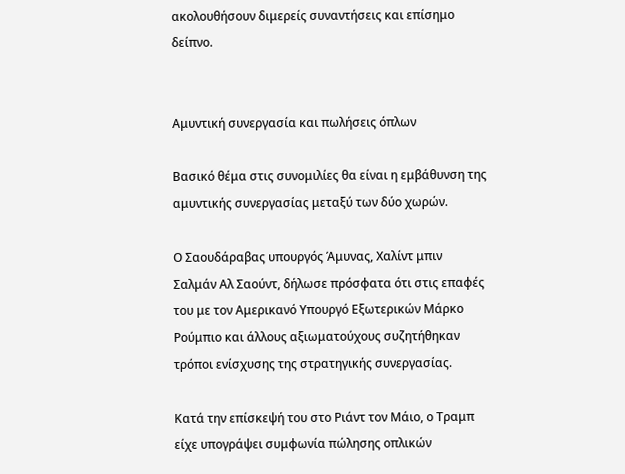ακολουθήσουν διμερείς συναντήσεις και επίσημο δείπνο.


Αμυντική συνεργασία και πωλήσεις όπλων

Βασικό θέμα στις συνομιλίες θα είναι η εμβάθυνση της αμυντικής συνεργασίας μεταξύ των δύο χωρών.

Ο Σαουδάραβας υπουργός Άμυνας, Χαλίντ μπιν Σαλμάν Αλ Σαούντ, δήλωσε πρόσφατα ότι στις επαφές του με τον Αμερικανό Υπουργό Εξωτερικών Μάρκο Ρούμπιο και άλλους αξιωματούχους συζητήθηκαν τρόποι ενίσχυσης της στρατηγικής συνεργασίας.

Κατά την επίσκεψή του στο Ριάντ τον Μάιο, ο Τραμπ είχε υπογράψει συμφωνία πώλησης οπλικών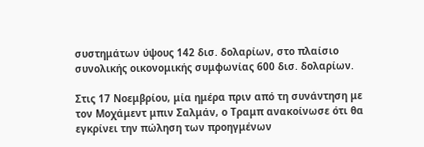συστημάτων ύψους 142 δισ. δολαρίων, στο πλαίσιο συνολικής οικονομικής συμφωνίας 600 δισ. δολαρίων.

Στις 17 Νοεμβρίου, μία ημέρα πριν από τη συνάντηση με τον Μοχάμεντ μπιν Σαλμάν, ο Τραμπ ανακοίνωσε ότι θα εγκρίνει την πώληση των προηγμένων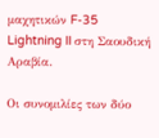μαχητικών F-35 Lightning II στη Σαουδική Αραβία.

Οι συνομιλίες των δύο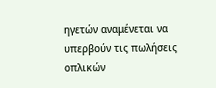ηγετών αναμένεται να υπερβούν τις πωλήσεις οπλικών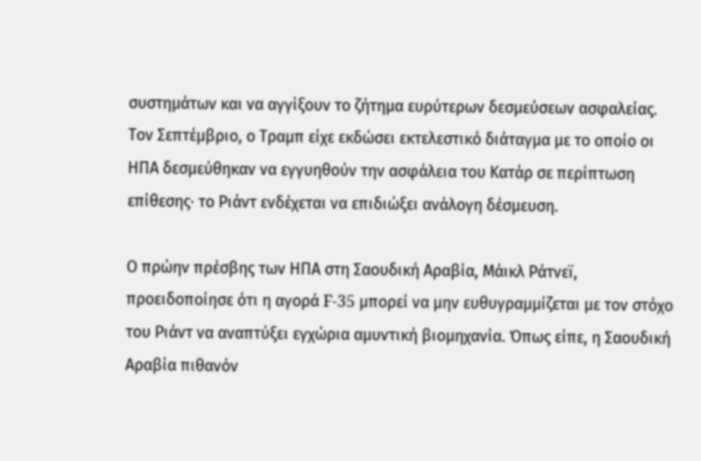συστημάτων και να αγγίξουν το ζήτημα ευρύτερων δεσμεύσεων ασφαλείας. Τον Σεπτέμβριο, ο Τραμπ είχε εκδώσει εκτελεστικό διάταγμα με το οποίο οι ΗΠΑ δεσμεύθηκαν να εγγυηθούν την ασφάλεια του Κατάρ σε περίπτωση επίθεσης· το Ριάντ ενδέχεται να επιδιώξει ανάλογη δέσμευση.

Ο πρώην πρέσβης των ΗΠΑ στη Σαουδική Αραβία, Μάικλ Ράτνεϊ, προειδοποίησε ότι η αγορά F-35 μπορεί να μην ευθυγραμμίζεται με τον στόχο του Ριάντ να αναπτύξει εγχώρια αμυντική βιομηχανία. Όπως είπε, η Σαουδική Αραβία πιθανόν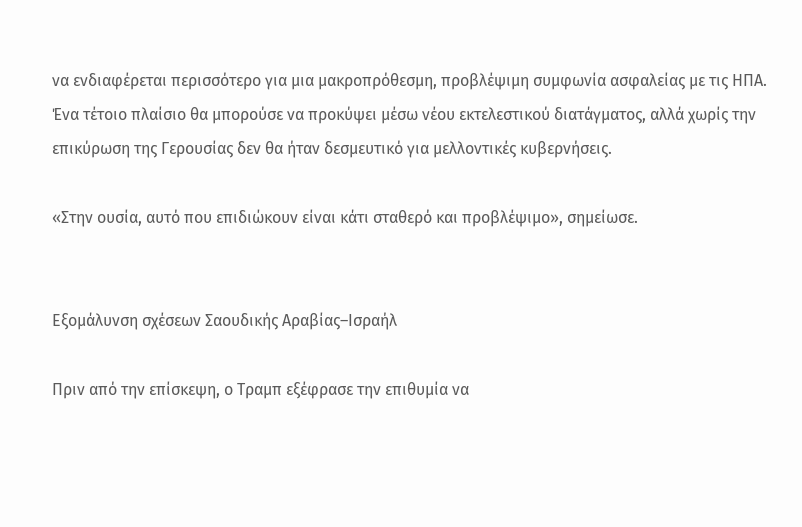να ενδιαφέρεται περισσότερο για μια μακροπρόθεσμη, προβλέψιμη συμφωνία ασφαλείας με τις ΗΠΑ. Ένα τέτοιο πλαίσιο θα μπορούσε να προκύψει μέσω νέου εκτελεστικού διατάγματος, αλλά χωρίς την επικύρωση της Γερουσίας δεν θα ήταν δεσμευτικό για μελλοντικές κυβερνήσεις.

«Στην ουσία, αυτό που επιδιώκουν είναι κάτι σταθερό και προβλέψιμο», σημείωσε.


Εξομάλυνση σχέσεων Σαουδικής Αραβίας–Ισραήλ

Πριν από την επίσκεψη, ο Τραμπ εξέφρασε την επιθυμία να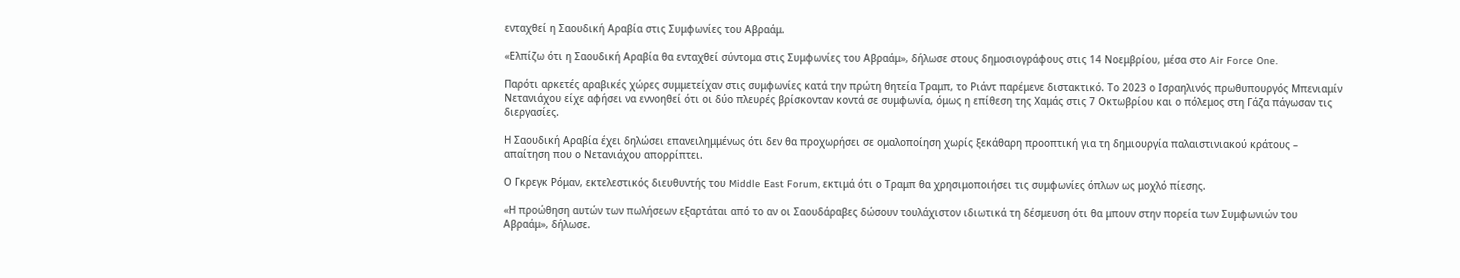ενταχθεί η Σαουδική Αραβία στις Συμφωνίες του Αβραάμ.

«Ελπίζω ότι η Σαουδική Αραβία θα ενταχθεί σύντομα στις Συμφωνίες του Αβραάμ», δήλωσε στους δημοσιογράφους στις 14 Νοεμβρίου, μέσα στο Air Force One.

Παρότι αρκετές αραβικές χώρες συμμετείχαν στις συμφωνίες κατά την πρώτη θητεία Τραμπ, το Ριάντ παρέμενε διστακτικό. Το 2023 ο Ισραηλινός πρωθυπουργός Μπενιαμίν Νετανιάχου είχε αφήσει να εννοηθεί ότι οι δύο πλευρές βρίσκονταν κοντά σε συμφωνία, όμως η επίθεση της Χαμάς στις 7 Οκτωβρίου και ο πόλεμος στη Γάζα πάγωσαν τις διεργασίες.

Η Σαουδική Αραβία έχει δηλώσει επανειλημμένως ότι δεν θα προχωρήσει σε ομαλοποίηση χωρίς ξεκάθαρη προοπτική για τη δημιουργία παλαιστινιακού κράτους – απαίτηση που ο Νετανιάχου απορρίπτει.

Ο Γκρεγκ Ρόμαν, εκτελεστικός διευθυντής του Middle East Forum, εκτιμά ότι ο Τραμπ θα χρησιμοποιήσει τις συμφωνίες όπλων ως μοχλό πίεσης.

«Η προώθηση αυτών των πωλήσεων εξαρτάται από το αν οι Σαουδάραβες δώσουν τουλάχιστον ιδιωτικά τη δέσμευση ότι θα μπουν στην πορεία των Συμφωνιών του Αβραάμ», δήλωσε.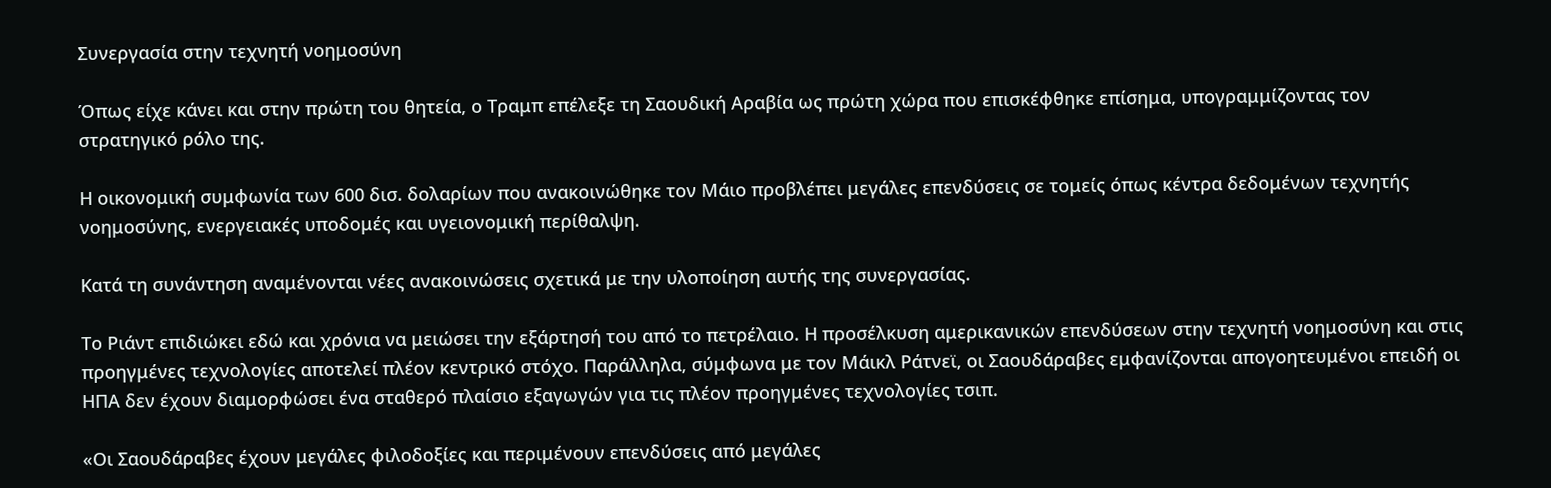Συνεργασία στην τεχνητή νοημοσύνη

Όπως είχε κάνει και στην πρώτη του θητεία, ο Τραμπ επέλεξε τη Σαουδική Αραβία ως πρώτη χώρα που επισκέφθηκε επίσημα, υπογραμμίζοντας τον στρατηγικό ρόλο της.

Η οικονομική συμφωνία των 600 δισ. δολαρίων που ανακοινώθηκε τον Μάιο προβλέπει μεγάλες επενδύσεις σε τομείς όπως κέντρα δεδομένων τεχνητής νοημοσύνης, ενεργειακές υποδομές και υγειονομική περίθαλψη.

Κατά τη συνάντηση αναμένονται νέες ανακοινώσεις σχετικά με την υλοποίηση αυτής της συνεργασίας.

Το Ριάντ επιδιώκει εδώ και χρόνια να μειώσει την εξάρτησή του από το πετρέλαιο. Η προσέλκυση αμερικανικών επενδύσεων στην τεχνητή νοημοσύνη και στις προηγμένες τεχνολογίες αποτελεί πλέον κεντρικό στόχο. Παράλληλα, σύμφωνα με τον Μάικλ Ράτνεϊ, οι Σαουδάραβες εμφανίζονται απογοητευμένοι επειδή οι ΗΠΑ δεν έχουν διαμορφώσει ένα σταθερό πλαίσιο εξαγωγών για τις πλέον προηγμένες τεχνολογίες τσιπ.

«Οι Σαουδάραβες έχουν μεγάλες φιλοδοξίες και περιμένουν επενδύσεις από μεγάλες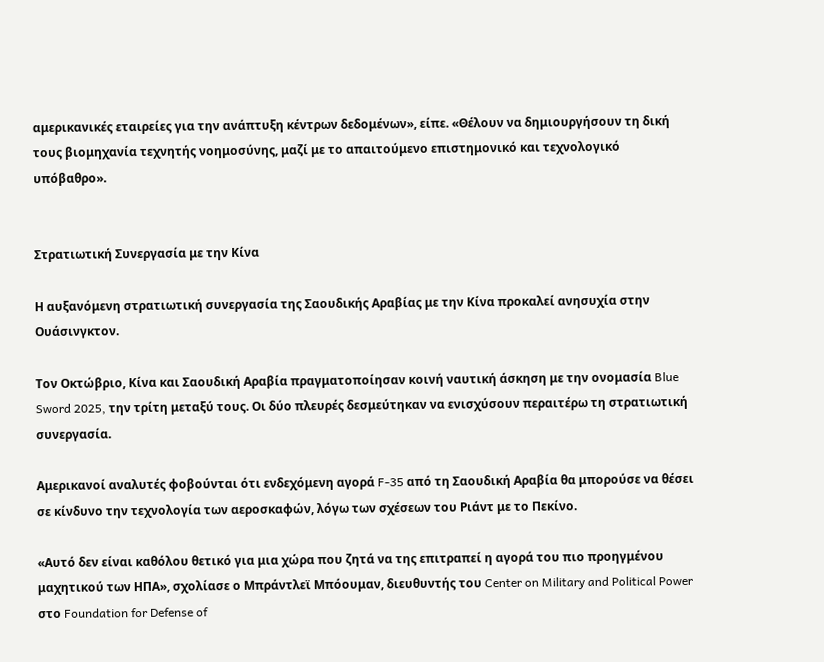αμερικανικές εταιρείες για την ανάπτυξη κέντρων δεδομένων», είπε. «Θέλουν να δημιουργήσουν τη δική τους βιομηχανία τεχνητής νοημοσύνης, μαζί με το απαιτούμενο επιστημονικό και τεχνολογικό υπόβαθρο».


Στρατιωτική Συνεργασία με την Κίνα

Η αυξανόμενη στρατιωτική συνεργασία της Σαουδικής Αραβίας με την Κίνα προκαλεί ανησυχία στην Ουάσινγκτον.

Τον Οκτώβριο, Κίνα και Σαουδική Αραβία πραγματοποίησαν κοινή ναυτική άσκηση με την ονομασία Blue Sword 2025, την τρίτη μεταξύ τους. Οι δύο πλευρές δεσμεύτηκαν να ενισχύσουν περαιτέρω τη στρατιωτική συνεργασία.

Αμερικανοί αναλυτές φοβούνται ότι ενδεχόμενη αγορά F-35 από τη Σαουδική Αραβία θα μπορούσε να θέσει σε κίνδυνο την τεχνολογία των αεροσκαφών, λόγω των σχέσεων του Ριάντ με το Πεκίνο.

«Αυτό δεν είναι καθόλου θετικό για μια χώρα που ζητά να της επιτραπεί η αγορά του πιο προηγμένου μαχητικού των ΗΠΑ», σχολίασε ο Μπράντλεϊ Μπόουμαν, διευθυντής του Center on Military and Political Power στο Foundation for Defense of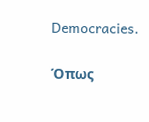Democracies.

Όπως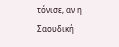τόνισε, αν η Σαουδική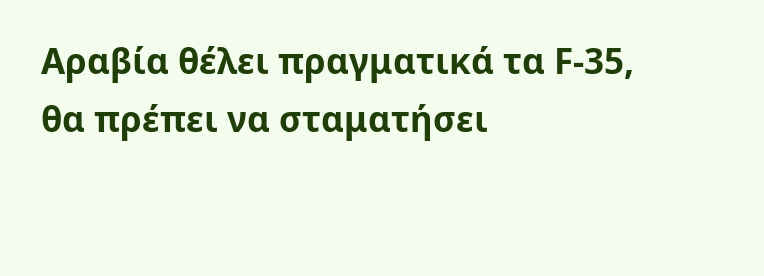Αραβία θέλει πραγματικά τα F-35, θα πρέπει να σταματήσει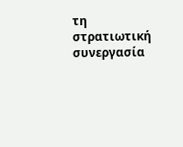τη στρατιωτική συνεργασία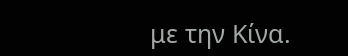με την Κίνα.